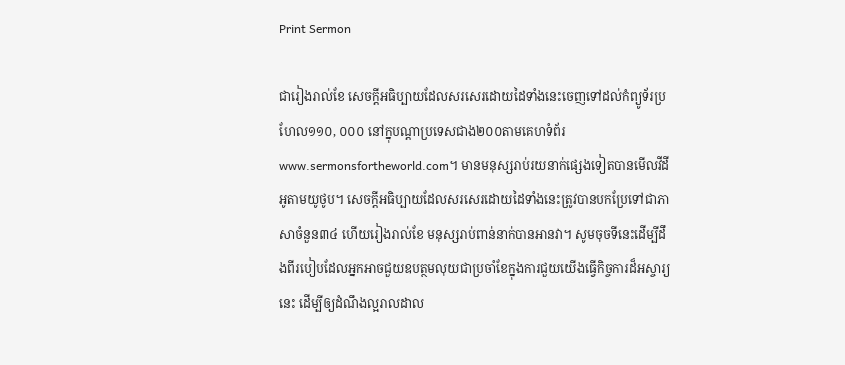Print Sermon

ជារៀងរាល់ខែ សេចក្ដីអធិប្បាយដែលសរសេរដោយដៃទាំងនេះចេញទៅដល់កំព្យូទ័រប្រហែល១១០, ០០០ នៅក្នុបណ្ដាប្រទេសជាង២០០តាមគេហទំព័រwww.sermonsfortheworld.com។ មានមនុស្សរាប់រយនាក់ផ្សេងទៀតបានមើលវីដីអូតាមយូថូប។ សេចក្ដីអធិប្បាយដែលសរសេរដោយដៃទាំងនេះត្រូវបានបកប្រែទៅជាភាសាចំនួន៣៤ ហើយរៀងរាល់ខែ មនុស្សរាប់ពាន់នាក់បានអានវា។ សូមចុចទីនេះដើម្បីដឹងពីរបៀបដែលអ្នកអាចជួយឧបត្ថមលុយជាប្រចាំខែក្នុងការជួយយើងធ្វើកិច្ចការដ៏អស្ចារ្យនេះ ដើម្បីឲ្យដំណឹងល្អរាលដាល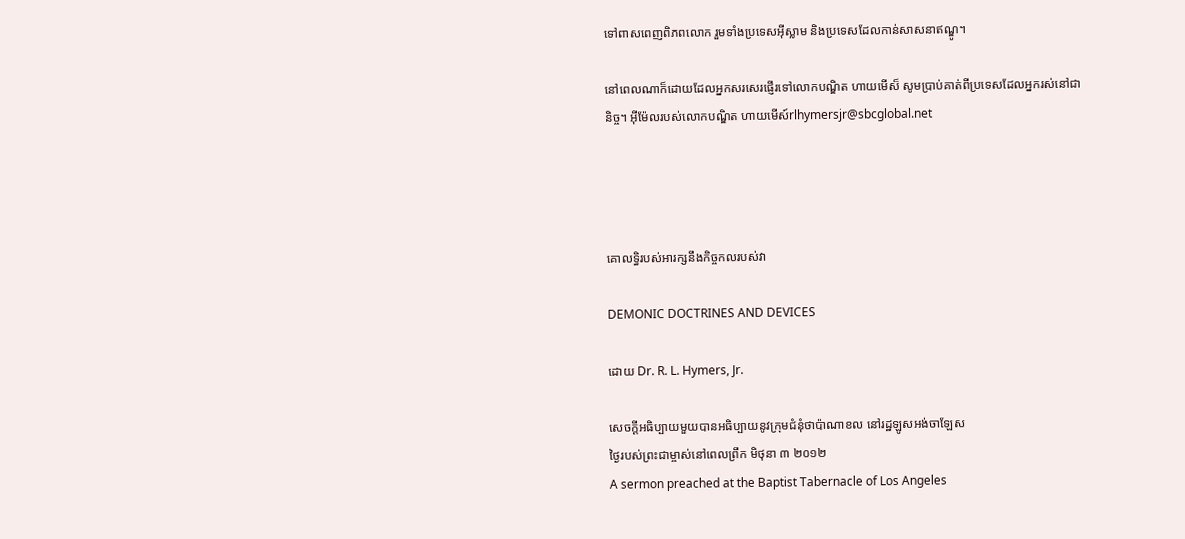ទៅពាសពេញពិភពលោក រួមទាំងប្រទេសអ៊ីស្លាម និងប្រទេសដែលកាន់សាសនាឥណ្ឌូ។

នៅពេលណាក៏ដោយដែលអ្នកសរសេរផ្ញើរទៅលោកបណ្ឌិត ហាយមើស៏ សូមប្រាប់គាត់ពីប្រទេសដែលអ្នករស់នៅជានិច្ច។ អ៊ីម៉ែលរបស់លោកបណ្ឌិត ហាយមើស៍rlhymersjr@sbcglobal.net




គោលទ្ធិរបស់អារក្សនឹងកិច្ចកលរបស់វា

DEMONIC DOCTRINES AND DEVICES

ដោយ Dr. R. L. Hymers, Jr.

សេចក្ដីអធិប្បាយមួយបានអធិប្បាយនូវក្រុមជំនុំថាប៉ាណាខល នៅរដ្ឋឡូសអង់ចាឡែស
ថ្ងៃរបស់ព្រះជាម្ចាស់នៅពេលព្រឹក មិថុនា ៣ ២០១២
A sermon preached at the Baptist Tabernacle of Los Angeles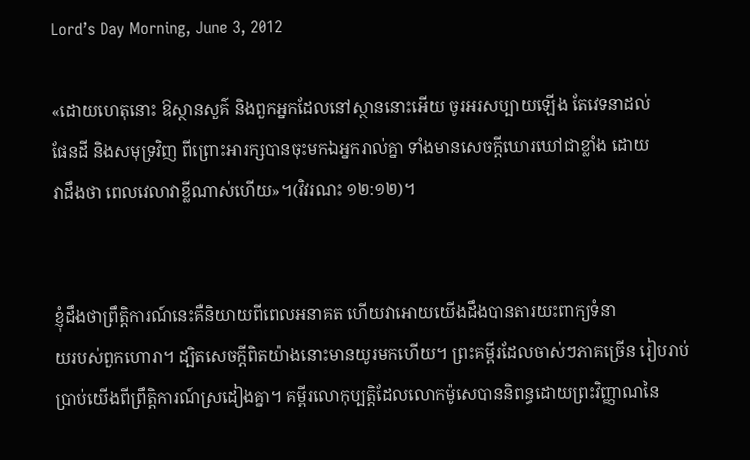Lord’s Day Morning, June 3, 2012

«ដោយហេតុនោះ ឱស្ថានសួគ៌ និងពួកអ្នកដែលនៅស្ថាននោះអើយ ចូរអរសប្បាយឡើង តែវេទនាដល់
ផែនដី និងសមុទ្រវិញ ពីព្រោះអារក្សបានចុះមកឯអ្នករាល់គ្នា ទាំងមានសេចក្តីឃោរឃៅជាខ្លាំង ដោយ
វាដឹងថា ពេលវេលាវាខ្លីណាស់ហើយ»។(វិវរណះ ១២:១២)។


ខ្ញុំដឹងថាព្រឹត្តិការណ៍នេះគឺនិយាយពីពេលអនាគត ហើយវាអោយយើងដឹងបានតារយះពាក្យទំនា
យរបស់ពួកហោរា។ ដ្បិតសេចក្ដីពិតយ៉ាងនោះមានយូរមកហើយ។ ព្រះគម្ពីរដែលចាស់ៗភាគច្រើន រៀបរាប់
ប្រាប់យើងពីព្រឹត្តិការណ៍ស្រដៀងគ្នា។ គម្ពីរលោកុប្បត្តិដែលលោកម៉ូសេបាននិពន្ធដោយព្រះវិញ្ញាណនៃ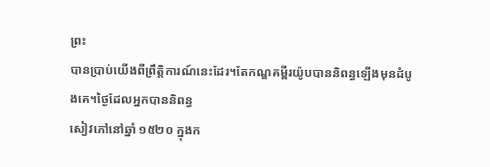ព្រះ
បានបា្រប់យើងពីព្រឹត្តិការណ៍នេះដែរ។តែកណ្ឌគម្ពីរយ៉ូបបាននិពន្ធឡើងមុនដំបូងគេ។ថ្ងៃដែលអ្នកបាននិពន្ធ
សៀវភៅនៅឆ្នាំ ១៥២០ ក្នុងក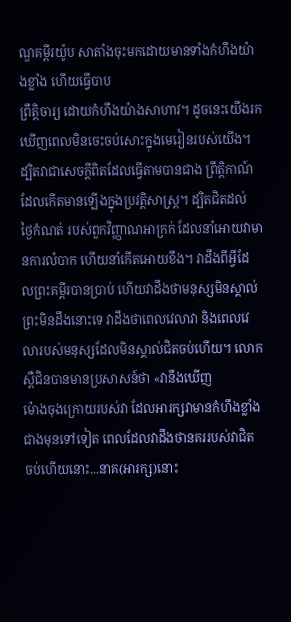ណ្ឌគម្ពីរយ៉ូប សាតាំងចុះមកដោយមានទាំងកំហឹងយ៉ាងខ្លាំង ហើយធ្វើបាប
ព្រឹត្តិចារ្យ ដោយកំហឹងយ៉ាងសាហាវ។ ដូចនេះយើងរកឃើញពេលមិនចេះចប់សោះក្នុងមេរៀនរបស់យើង។
ដ្បិតវាជាសេចក្ដីពិតដែលធ្វើតាមបានជាង ព្រឹត្ដិកាណ៍ដែលកើតមានឡើងក្នុងប្រវត្តិសាស្រ្ដ។ ដ្បិតជិតដល់
ថ្ងៃកំណត់ របស់ពួកវិញ្ញាណអាក្រក់ ដែលនាំអោយវាមានការលំបាក ហើយនាំកើតអោយខឹង។ វាដឹងពីអ្វីដែ
លព្រះគម្ពីរបានប្រាប់ ហើយវាដឹងថាមនុស្សមិនស្គាល់ព្រះមិនដឹងនោះទេ វាដឹងថាពេលវេលាវា និងពេលវេ
លារបស់មនុស្សដែលមិនស្គាល់ជិតចប់ហើយ។ លោក ស្ពឺជិនបានមានប្រសាសន៍ថា «វានឹងឃើញ
ម៉ោងចុងក្រោយរបស់វា ដែលអារក្សវាមានកំហឹងខ្លាំងជាងមុនទៅទៀត ពេលដែលវាដឹងថានគររបស់វាជិត
ចប់ហើយនោះ...នាគ(អារក្ស)នោះ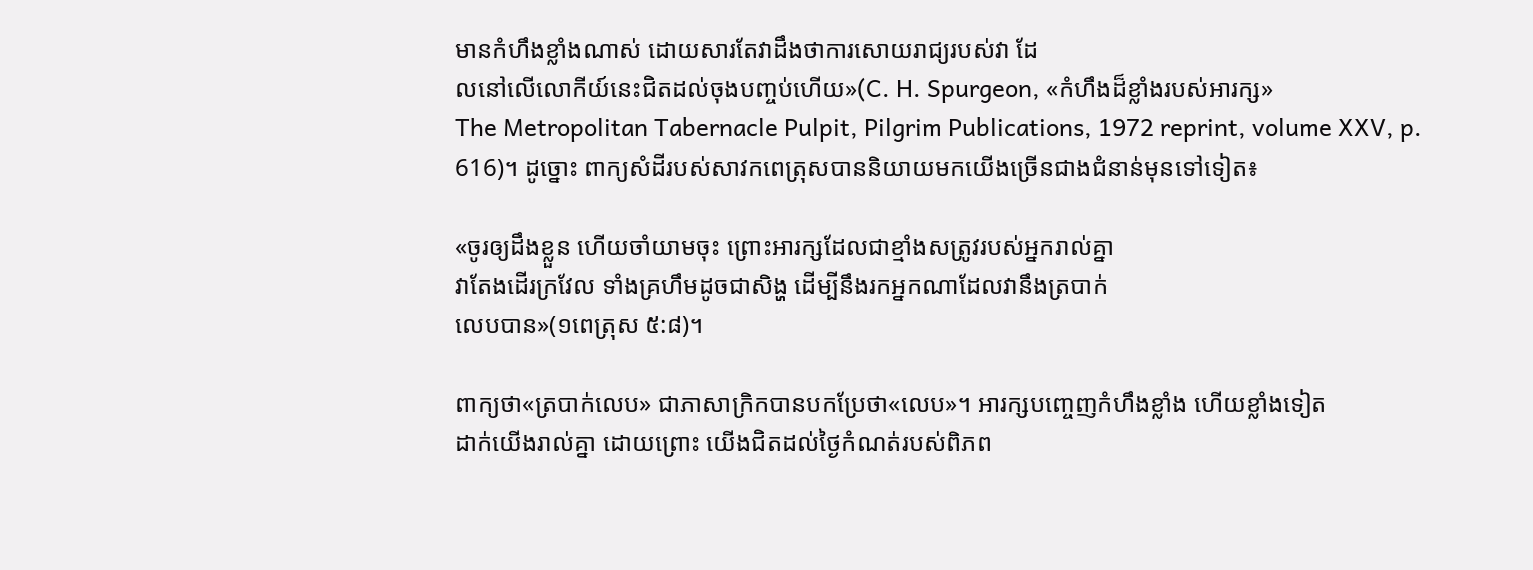មានកំហឹងខ្លាំងណាស់ ដោយសារតែវាដឹងថាការសោយរាជ្យរបស់វា ដែ
លនៅលើលោកីយ៍នេះជិតដល់ចុងបញ្ចប់ហើយ»(C. H. Spurgeon, «កំហឹងដ៏ខ្លាំងរបស់អារក្ស»
The Metropolitan Tabernacle Pulpit, Pilgrim Publications, 1972 reprint, volume XXV, p.
616)។ ដូច្នោះ ពាក្យសំដីរបស់សាវកពេត្រុសបាននិយាយមកយើងច្រើនជាងជំនាន់មុនទៅទៀត៖

«ចូរឲ្យដឹងខ្លួន ហើយចាំយាមចុះ ព្រោះអារក្សដែលជាខ្មាំងសត្រូវរបស់អ្នករាល់គ្នា
វាតែងដើរក្រវែល ទាំងគ្រហឹមដូចជាសិង្ហ ដើម្បីនឹងរកអ្នកណាដែលវានឹងត្របាក់
លេបបាន»(១ពេត្រុស ៥:៨)។

ពាក្យថា«ត្របាក់លេប» ជាភាសាក្រិកបានបកប្រែថា«លេប»។ អារក្សបញ្ចេញកំហឹងខ្លាំង ហើយខ្លាំងទៀត
ដាក់យើងរាល់គ្នា ដោយព្រោះ យើងជិតដល់ថ្ងៃកំណត់របស់ពិភព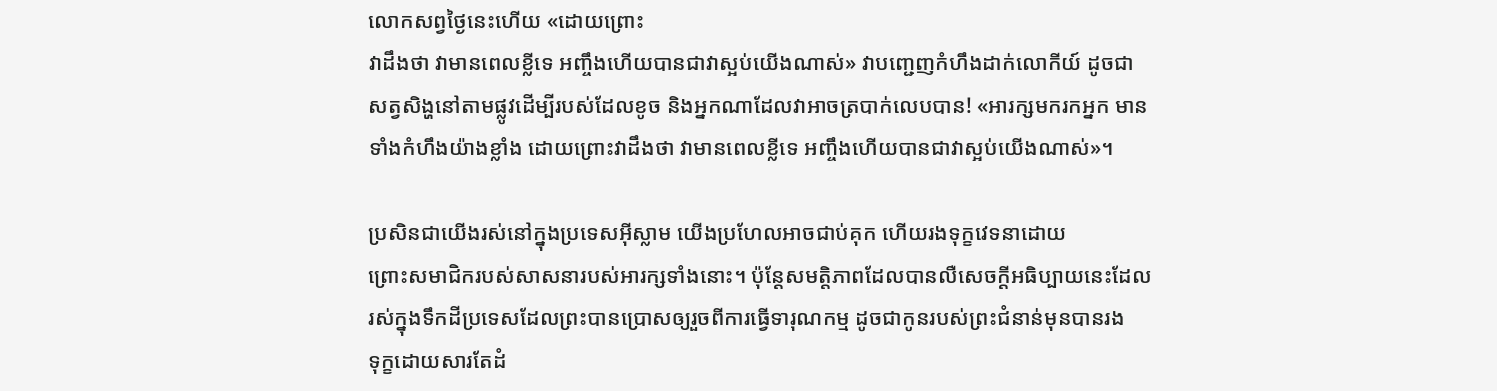លោកសព្វថ្ងៃនេះហើយ «ដោយព្រោះ
វាដឹងថា វាមានពេលខ្លីទេ អញ្ចឹងហើយបានជាវាស្អប់យើងណាស់» វាបញេ្ជញកំហឹងដាក់លោកីយ៍ ដូចជា
សត្វសិង្ហនៅតាមផ្លូវដើម្បីរបស់ដែលខូច និងអ្នកណាដែលវាអាចត្របាក់លេបបាន! «អារក្សមករកអ្នក មាន
ទាំងកំហឹងយ៉ាងខ្លាំង ដោយព្រោះវាដឹងថា វាមានពេលខ្លីទេ អញ្ចឹងហើយបានជាវាស្អប់យើងណាស់»។

ប្រសិនជាយើងរស់នៅក្នុងប្រទេសអ៊ីស្លាម យើងប្រហែលអាចជាប់គុក ហើយរងទុក្ខវេទនាដោយ
ព្រោះសមាជិករបស់សាសនារបស់អារក្សទាំងនោះ។ ប៉ុន្ដែសមត្តិភាពដែលបានលឺសេចក្ដីអធិប្បាយនេះដែល
រស់ក្នុងទឹកដីប្រទេសដែលព្រះបានប្រោសឲ្យរួចពីការធ្វើទារុណកម្ម ដូចជាកូនរបស់ព្រះជំនាន់មុនបានរង
ទុក្ខដោយសារតែដំ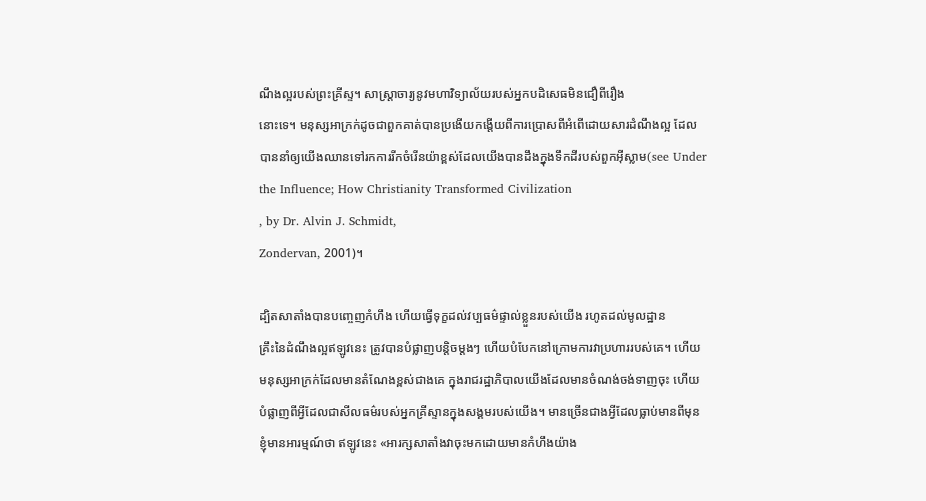ណឹងល្អរបស់ព្រះគ្រីស្ទ។ សាស្រ្ដាចារ្យនូវមហាវិទ្យាល័យរបស់អ្នកបដិសេធមិនជឿពីរឿង
នោះទេ។ មនុស្សអាក្រក់ដូចជាពួកគាត់បានប្រងើយកង្តើយពីការប្រោសពីអំពើដោយសារដំណឹងល្អ ដែល
បាននាំឲ្យយើងឈានទៅរកការរីកចំរើនយ៉ាខ្ពស់ដែលយើងបានដឹងក្នុងទឹកដីរបស់ពួកអ៊ីស្លាម(see Under
the Influence; How Christianity Transformed Civilization
, by Dr. Alvin J. Schmidt,
Zondervan, 2001)។

ដ្បិតសាតាំងបានបញេ្ចញកំហឹង ហើយធ្វើទុក្ខដល់វប្បធម៌ផ្ទាល់ខ្លួនរបស់យើង រហូតដល់មូលដ្ឋាន
គ្រឹះនៃដំណឹងល្អឥឡូវនេះ ត្រូវបានបំផ្លាញបន្ដិចម្ដងៗ ហើយបំបែកនៅក្រោមការវាប្រហាររបស់គេ។ ហើយ
មនុស្សអាក្រក់ដែលមានតំណែងខ្ពស់ជាងគេ ក្នុងរាជរដ្ឋាភិបាលយើងដែលមានចំណង់ចង់ទាញចុះ ហើយ
បំផ្លាញពីអ្វីដែលជាសីលធម៌របស់អ្នកគ្រីស្ទានក្នុងសង្គមរបស់យើង។ មានច្រើនជាងអ្វីដែលធ្លាប់មានពីមុន
ខ្ញុំមានអារម្មណ៍ថា ឥឡូវនេះ «អារក្សសាតាំងវាចុះមកដោយមានកំហឹងយ៉ាង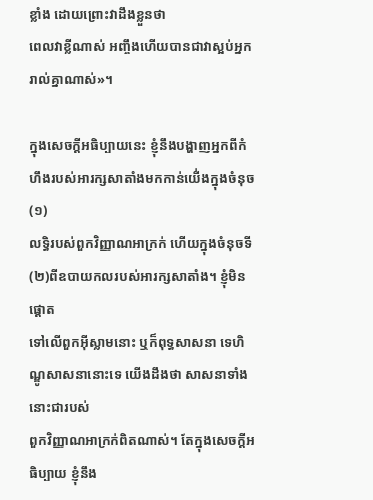ខ្លាំង ដោយព្រោះវាដឹងខ្លួនថា
ពេលវាខ្លីណាស់ អញ្ចឹងហើយបានជាវាស្អប់អ្នករាល់គ្នាណាស់»។

ក្នុងសេចក្ដីអធិប្បាយនេះ ខ្ញុំនឹងបង្ហាញអ្នកពីកំហឹងរបស់អារក្សសាតាំងមកកាន់យើ់ងក្នុងចំនុច (១)
លទ្ធិរបស់ពួកវិញ្ញាណអាក្រក់ ហើយក្នុងចំនុចទី(២)ពីឧបាយកលរបស់អារក្សសាតាំង។ ខ្ញុំមិនផ្ដោត
ទៅលើពួកអ៊ីស្លាមនោះ ឬក៏ពុទ្ធសាសនា ទេហិណ្ឌូសាសនានោះទេ យើងដឹងថា សាសនាទាំងនោះជារបស់
ពួកវិញ្ញាណអាក្រក់ពិតណាស់។ តែក្នុងសេចក្ដីអធិប្បាយ ខ្ញុំនឹង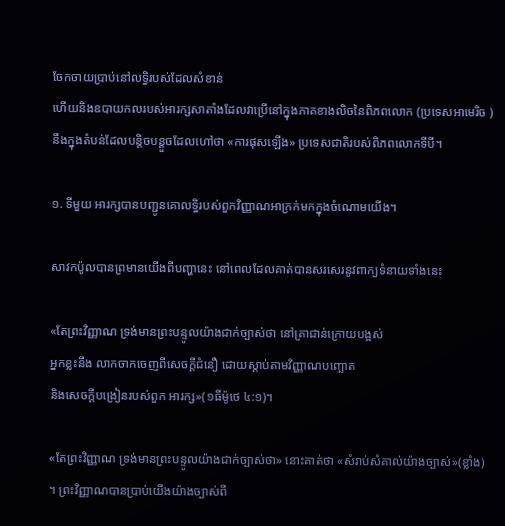ចែកចាយប្រាប់នៅលទ្ធិរបស់ដែលសំខាន់
ហើយនិងឧបាយកលរបស់អារក្សសាតាំងដែលវាប្រើនៅក្នុងភាគខាងលិចនៃពិភពលោក (ប្រទេសអាមេរិច )
នឹងក្នុងតំបន់ដែលបន្ដិចបន្ដួចដែលហៅថា «ការផុសឡើង» ប្រទេសជាតិរបស់ពិភពលោកទីបី។

១. ទីមួយ អារក្សបានបញ្ជូនគោលទ្ធិរបស់ពួកវិញ្ញាណអាក្រក់មកក្នុងចំណោមយើង។

សាវកប៉ូលបានព្រមានយើងពីបញ្ហានេះ នៅពេលដែលគាត់បានសរសេរនូវពាក្យទំនាយទាំងនេះ

«តែព្រះវិញ្ញាណ ទ្រង់មានព្រះបន្ទូលយ៉ាងជាក់ច្បាស់ថា នៅគ្រាជាន់ក្រោយបង្អស់
អ្នកខ្លះនឹង លាកចាកចេញពីសេចក្តីជំនឿ ដោយស្តាប់តាមវិញ្ញាណបញ្ឆោត
និងសេចក្តីបង្រៀនរបស់ពួក អារក្ស»(១ធីម៉ូថេ ៤:១)។

«តែព្រះវិញ្ញាណ ទ្រង់មានព្រះបន្ទូលយ៉ាងជាក់ច្បាស់ថា» នោះគាត់ថា «សំរាប់សំគាល់យ៉ាងច្បាស់»(ខ្លាំង)
។ ព្រះវិញ្ញាណបានប្រាប់យើងយ៉ាងច្បាស់ពី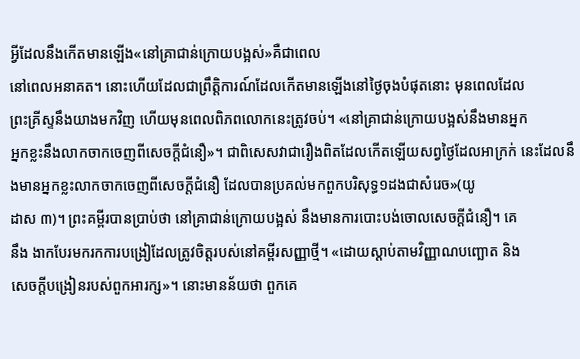អ្វីដែលនឹងកើតមានឡើង«នៅគ្រាជាន់ក្រោយបង្អស់»គឺជាពេល
នៅពេលអនាគត។ នោះហើយដែលជាព្រឹត្តិការណ៍ដែលកើតមានឡើងនៅថ្ងៃចុងបំផុតនោះ មុនពេលដែល
ព្រះគ្រីស្ទនឹងយាងមកវិញ ហើយមុនពេលពិភពលោកនេះត្រូវចប់។ «នៅគ្រាជាន់ក្រោយបង្អស់នឹងមានអ្នក
អ្នកខ្លះនឹងលាកចាកចេញពីសេចក្តីជំនឿ»។ ជាពិសេសវាជារឿងពិតដែលកើតឡើយសព្វថ្ងៃដែលអាក្រក់ នេះដែលនឹងមានអ្នកខ្លះលាកចាកចេញពីសេចក្តីជំនឿ ដែលបានប្រគល់មកពួកបរិសុទ្ធ១ដងជាសំរេច»(យូ
ដាស ៣)។ ព្រះគម្ពីរបានប្រាប់ថា នៅគ្រាជាន់ក្រោយបង្អស់ នឹងមានការបោះបង់ចោលសេចក្ដីជំនឿ។ គេ
នឹង ងាកបែរមករកការបង្រៀដែលត្រូវចិត្តរបស់នៅគម្ពីរសញ្ញាថ្មី។ «ដោយស្តាប់តាមវិញ្ញាណបញ្ឆោត និង
សេចក្តីបង្រៀនរបស់ពួកអារក្ស»។ នោះមានន័យថា ពួកគេ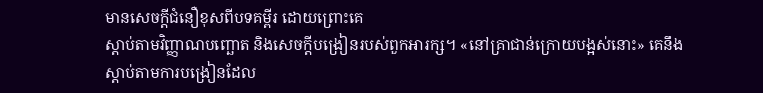មានសេចក្ដីជំនឿខុសពីបទគម្ពីរ ដោយព្រោះគេ
ស្ដាប់តាមវិញ្ញាណបញ្ឆោត និងសេចក្តីបង្រៀនរបស់ពួកអារក្ស។ «នៅគ្រាជាន់ក្រោយបង្អស់នោះ» គេនឹង
ស្ដាប់តាមការបង្រៀនដែល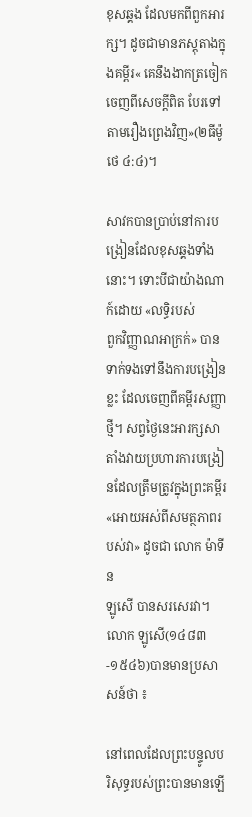ខុសឆ្គង ដែលមកពីពួកអារក្ស។ ដូចជាមានភស្ដុតាងក្នុងគម្ពីរ« គេនឹងងាកត្រចៀក
ចេញពីសេចក្តីពិត បែរទៅតាមរឿងព្រេងវិញ»(២ធីម៉ូថេ ៤:៤)។

សាវកបានប្រាប់នៅការបង្រៀនដែលខុសឆ្គងទាំងនោះ។ ទោះបីជាយ៉ាងណាក៍ដោយ «លទ្ធិរបស់
ពួកវិញ្ញាណអាក្រក់» បានទាក់ទងទៅនឹងការបង្រៀនខ្លះ ដែលចេញពីគម្ពីរសញ្ញាថ្មី។ សព្វថ្ងៃនេះអារក្សសា
តាំងវាយប្រហារការបង្រៀនដែលត្រឹមត្រូវក្នុងព្រះគម្ពីរ «អោយអស់ពីសមត្ថភាពរបស់វា» ដូចជា លោក ម៉ាទីន
ឡូសើ បានសរសេរវា។ លោក ឡូសើ(១៤៨៣-១៥៤៦)បានមានប្រសាសន៍ថា ៖

នៅពេលដែលព្រះបន្ទូលបរិសុទ្ធរបស់ព្រះបានមានឡើ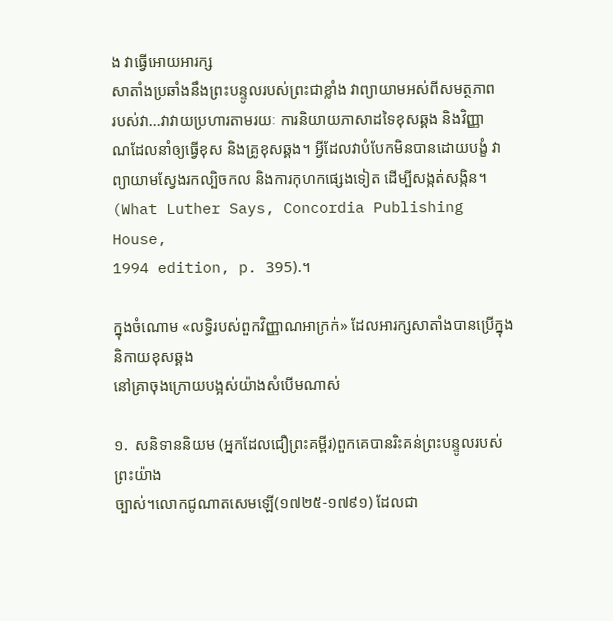ង វាធ្វើអោយអារក្ស
សាតាំងប្រឆាំងនឹងព្រះបន្ទូលរបស់ព្រះជាខ្លាំង វាព្យាយាមអស់ពីសមត្ថភាព
របស់វា...វាវាយប្រហារតាមរយៈ ការនិយាយភាសាដទៃខុសឆ្គង និងវិញ្ញា
ណដែលនាំឲ្យធ្វើខុស និងគ្រូខុសឆ្គង។ អ្វីដែលវាបំបែកមិនបានដោយបង្ខំ វា
ព្យាយាមស្វែងរកល្បិចកល និងការកុហកផ្សេងទៀត ដើម្បីសង្កត់សង្កិន។
(What Luther Says, Concordia Publishing House,
1994 edition, p. 395).។

ក្នុងចំណោម «លទ្ធិរបស់ពួកវិញ្ញាណអាក្រក់» ដែលអារក្សសាតាំងបានប្រើក្នុងនិកាយខុសឆ្គង
នៅគ្រាចុងក្រោយបង្អស់យ៉ាងសំបើមណាស់

១.  សនិទាននិយម (អ្នកដែលជឿព្រះគម្ពីរ)ពួកគេបានរិះគន់ព្រះបន្ទូលរបស់ព្រះយ៉ាង
ច្បាស់។លោកជូណាតសេមឡើ(១៧២៥-១៧៩១) ដែលជា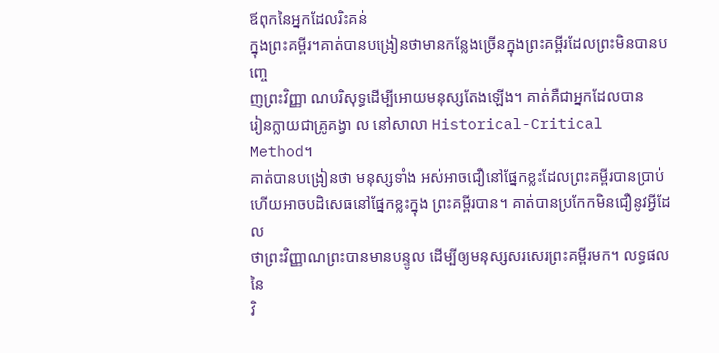ឪពុកនៃអ្នកដែលរិះគន់
ក្នុងព្រះគម្ពីរ។គាត់បានបង្រៀនថាមានកន្លែងច្រើនក្នុងព្រះគម្ពីរដែលព្រះមិនបានបញ្ចេ
ញព្រះវិញ្ញា ណបរិសុទ្ធដើម្បីអោយមនុស្សតែងឡើង។ គាត់គឺជាអ្នកដែលបាន
រៀនក្លាយជាគ្រូគង្វា ល នៅសាលា Historical-Critical Method។
គាត់បានបង្រៀនថា មនុស្សទាំង អស់អាចជឿនៅផ្នែកខ្លះដែលព្រះគម្ពីរបានប្រាប់
ហើយអាចបដិសេធនៅផ្នែកខ្លះក្នុង ព្រះគម្ពីរបាន។ គាត់បានប្រកែកមិនជឿនូវអ្វីដែល
ថាព្រះវិញ្ញាណព្រះបានមានបន្ទូល ដើម្បីឲ្យមនុស្សសរសេរព្រះគម្ពីរមក។ លទ្ធផលនៃ
វិ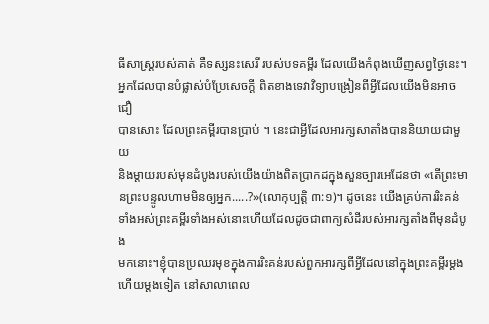ធីសាស្រ្ដរបស់គាត់ គឺទស្សនះសេរី របស់បទគម្ពីរ ដែលយើងកំពុងឃើញសព្វថ្ងៃនេះ។
អ្នកដែលបានបំផ្លាស់បំប្រែសេចក្ដី ពិតខាងទេវាវិទ្យាបង្រៀនពីអ្វីដែលយើងមិនអាចជឿ
បានសោះ ដែលព្រះគម្ពីរបានប្រាប់ ។ នេះជាអ្វីដែលអារក្សសាតាំងបាននិយាយជាមួយ
និងម្ដាយរបស់មុនដំបូងរបស់យើងយ៉ាងពិតប្រាកដក្នុងសួនច្បារអេដែនថា «តើព្រះមា
នព្រះបន្ទូលហាមមិនឲ្យអ្នក.....?»(លោកុប្បត្ដិ ៣:១)។ ដូចនេះ យើងគ្រប់ការរិះគន់
ទាំងអស់ព្រះគម្ពីរទាំងអស់នោះហើយដែលដូចជាពាក្យសំដីរបស់អារក្សតាំងពីមុនដំបូង
មកនោះ។ខ្ញុំបានប្រឈរមុខក្នុងការរិះគន់របស់ពួកអារក្សពីអ្វីដែលនៅក្នុងព្រះគម្ពីរម្ដង
ហើយម្ដងទៀត នៅសាលាពេល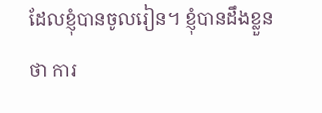ដែលខ្ញុំបានចូលរៀន។ ខ្ញុំបានដឹងខ្លួន ថា ការ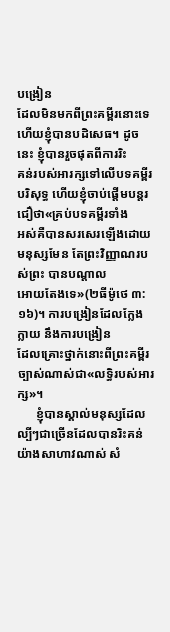បង្រៀន
ដែលមិនមកពីព្រះគម្ពីរនោះទេហើយខ្ញុំបានបដិសេធ។ ដូចនេះ ខ្ញុំបានរួចផុតពីការរិះ
គន់របស់អារក្សទៅលើបទគម្ពីរបរិសុទ្ធ ហើយខ្ញុំចាប់ផ្ដើមបន្ដរជឿថា«គ្រប់បទគម្ពីរទាំង
អស់គឺបានសរសេរឡើងដោយមនុស្សមែន តែព្រះវិញ្ញាណរបស់ព្រះ បានបណ្ដាល
អោយតែងទេ»(២ធីម៉ូថេ ៣:១៦)។ ការបង្រៀនដែលក្លែងក្លាយ នឹងការបង្រៀន
ដែលគ្រោះថ្នាក់នោះពីព្រះគម្ពីរច្បាស់ណាស់ជា«លទ្ធិរបស់អារក្ស»។
      ខ្ញុំបានស្គាល់មនុស្សដែលល្បីៗជាច្រើនដែលបានរិះគន់យ៉ាងសាហាវណាស់ សំ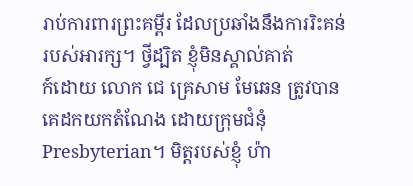រាប់ការពារព្រះគម្ពីរ ដែលប្រឆាំងនឹងការរិះគន់របស់អារក្ស។ ថ្វីដ្បិត ខ្ញុំមិនស្គាល់គាត់
ក៍ដោយ លោក ជេ គ្រេសាម មែឆេន ត្រូវបានគេដកយកតំណែង ដោយក្រុមជំនុំ
Presbyterian។ មិត្តរបស់ខ្ញុំ ហ៉ា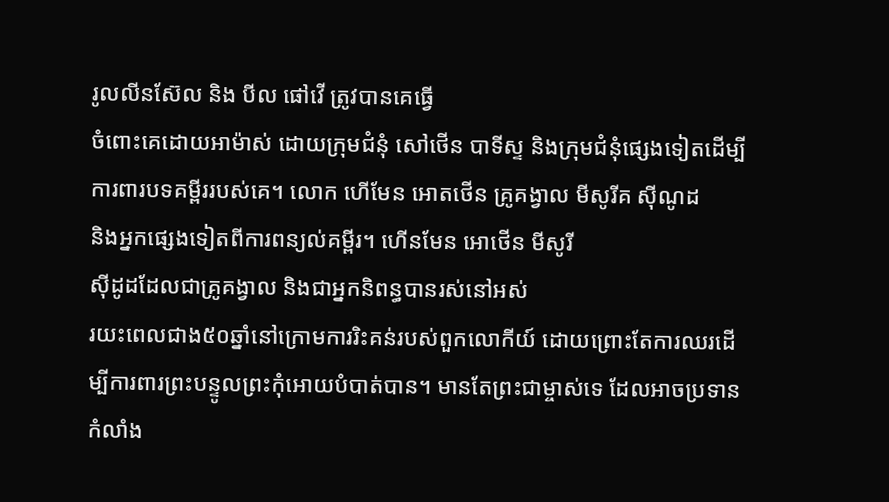រូលលីនស៊ែល និង បីល ផៅវើ ត្រូវបានគេធ្វើ
ចំពោះគេដោយអាម៉ាស់ ដោយក្រុមជំនុំ សៅថើន បាទីស្ទ និងក្រុមជំនុំផ្សេងទៀតដើម្បី
ការពារបទគម្ពីររបស់គេ។ លោក ហើមែន អោតថើន គ្រូគង្វាល មីសូរីគ ស៊ីណូដ
និងអ្នកផ្សេងទៀតពីការពន្យល់គម្ពីរ។ ហើនមែន អោថើន មីសូរី
ស៊ីដូដដែលជាគ្រូគង្វាល និងជាអ្នកនិពន្ធបានរស់នៅអស់
រយះពេលជាង៥០ឆ្នាំនៅក្រោមការរិះគន់របស់ពួកលោកីយ៍ ដោយព្រោះតែការឈរដើ
ម្បីការពារព្រះបន្ទូលព្រះកុំអោយបំបាត់បាន។ មានតែព្រះជាម្ចាស់ទេ ដែលអាចប្រទាន
កំលាំង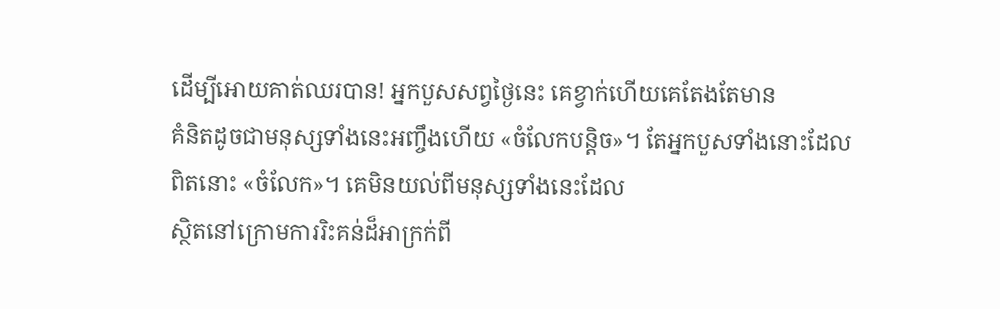ដើម្បីអោយគាត់ឈរបាន! អ្នកបួសសព្វថ្ងៃនេះ គេខ្វាក់ហើយគេតែងតែមាន
គំនិតដូចជាមនុស្សទាំងនេះអញ្ចឹងហើយ «ចំលែកបន្ដិច»។ តែអ្នកបួសទាំងនោះដែល
ពិតនោះ «ចំលែក»។ គេមិនយល់ពីមនុស្សទាំងនេះដែល
ស្ថិតនៅក្រោមការរិះគន់ដ៏អាក្រក់ពី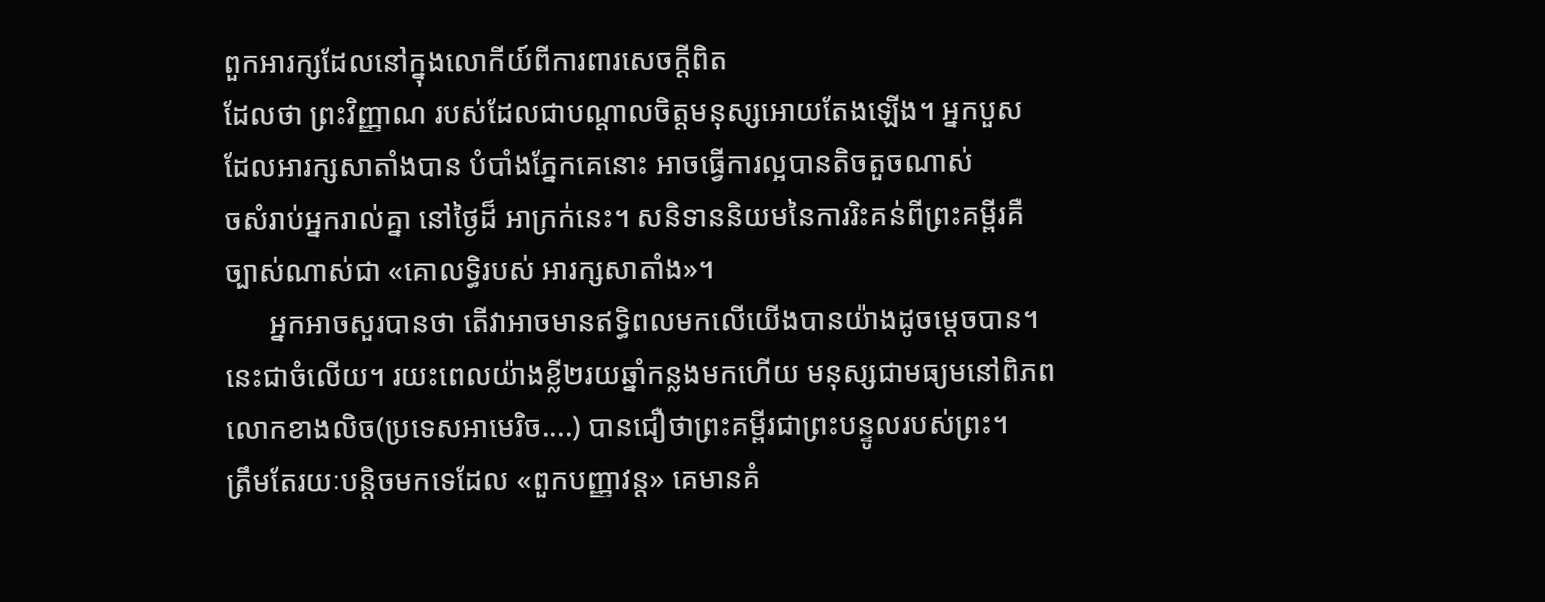ពួកអារក្សដែលនៅក្នុងលោកីយ៍ពីការពារសេចក្ដីពិត
ដែលថា ព្រះវិញ្ញាណ របស់ដែលជាបណ្ដាលចិត្តមនុស្សអោយតែងឡើង។ អ្នកបួស
ដែលអារក្សសាតាំងបាន បំបាំងភ្នែកគេនោះ អាចធ្វើការល្អបានតិចតួចណាស់
ចសំរាប់អ្នករាល់គ្នា នៅថ្ងៃដ៏ អាក្រក់នេះ។ សនិទាននិយមនៃការរិះគន់ពីព្រះគម្ពីរគឺ
ច្បាស់ណាស់ជា «គោលទ្ធិរបស់ អារក្សសាតាំង»។
      អ្នកអាចសួរបានថា តើវាអាចមានឥទ្ធិពលមកលើយើងបានយ៉ាងដូចម្ដេចបាន។
នេះជាចំលើយ។ រយះពេលយ៉ាងខ្លី២រយឆ្នាំកន្លងមកហើយ មនុស្សជាមធ្យមនៅពិភព
លោកខាងលិច(ប្រទេសអាមេរិច....) បានជឿថាព្រះគម្ពីរជាព្រះបន្ទូលរបស់ព្រះ។
ត្រឹមតែរយៈបន្ដិចមកទេដែល «ពួកបញ្ញាវន្ដ» គេមានគំ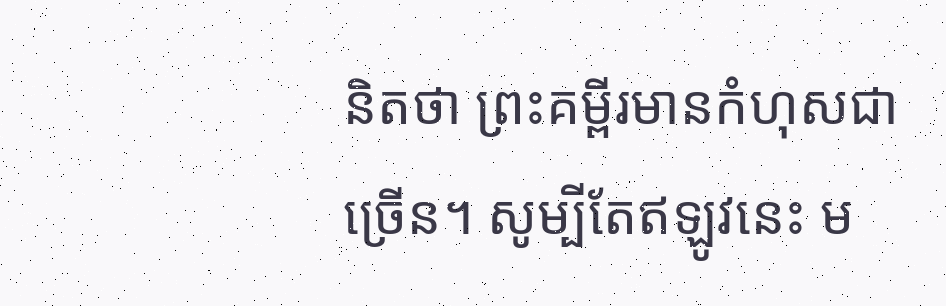និតថា ព្រះគម្ពីរមានកំហុសជា
ច្រើន។ សូម្បីតែឥឡូវនេះ ម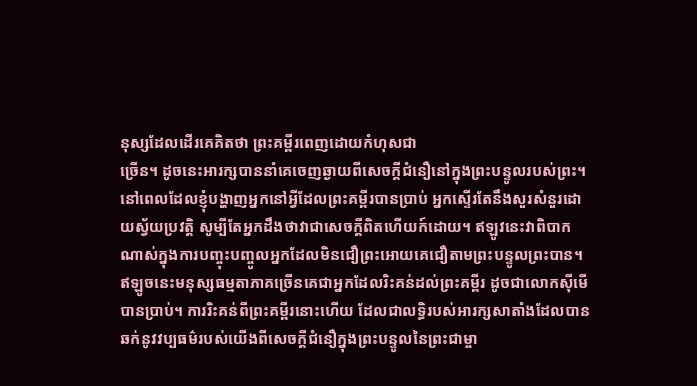នុស្សដែលដើរគេគិតថា ព្រះគម្ពីរពេញដោយកំហុសជា
ច្រើន។ ដូចនេះអារក្សបាននាំគេចេញឆ្ងាយពីសេចក្ដីជំនឿនៅក្នុងព្រះបន្ទូលរបស់ព្រះ។
នៅពេលដែលខ្ញុំបង្ហាញអ្នកនៅអ្វីដែលព្រះគម្ពីរបានប្រាប់ អ្នកស្ទើរតែនឹងសួរសំនួរដោ
យស្វ័យប្រវត្តិ សូម្បីតែអ្នកដឹងថាវាជាសេចក្ដីពិតហើយក៍ដោយ។ ឥឡូវនេះវាពិបាក
ណាស់ក្នុងការបញ្ចុះបញ្ចូលអ្នកដែលមិនជឿព្រះអោយគេជឿតាមព្រះបន្ទូលព្រះបាន។
ឥឡូចនេះមនុស្សធម្មតាភាគច្រើនគេជាអ្នកដែលរិះគន់ដល់ព្រះគម្ពីរ ដូចជាលោកស៊ីមើ
បានប្រាប់។ ការរិះគន់ពីព្រះគម្ពីរនោះហើយ ដែលជាលទ្ធិរបស់អារក្សសាតាំងដែលបាន
ឆក់នូវវប្បធម៌របស់យើងពីសេចក្ដីជំនឿក្នុងព្រះបន្ទូលនៃព្រះជាម្ចា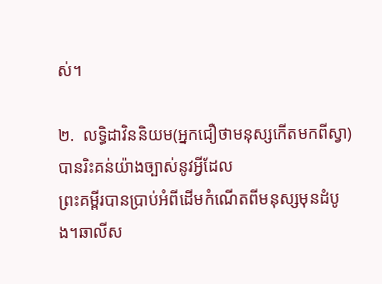ស់។

២.  លទ្ធិដាវិននិយម(អ្នកជឿថាមនុស្សកើតមកពីស្វា)បានរិះគន់យ៉ាងច្បាស់នូវអ្វីដែល
ព្រះគម្ពីរបានប្រាប់អំពីដើមកំណើតពីមនុស្សមុនដំបូង។ឆាលីស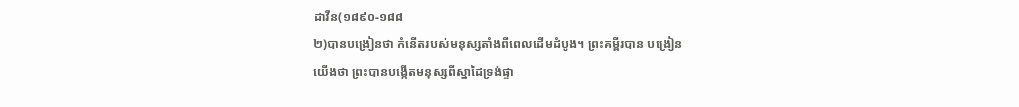ដាវីន(១៨៩០-១៨៨
២)បានបង្រៀនថា កំនើតរបស់មនុស្សតាំងពីពេលដើមដំបូង។ ព្រះគម្ពីរបាន បង្រៀន
យើងថា ព្រះបានបង្កើតមនុស្សពីស្នាដៃទ្រង់ផ្ទា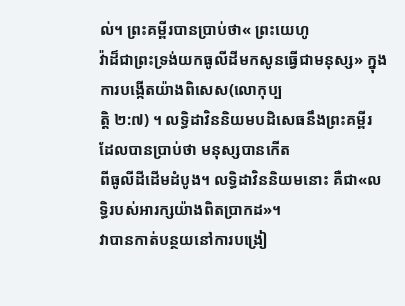ល់។ ព្រះគម្ពីរបានប្រាប់ថា« ព្រះយេហូ
វ៉ាដ៏ជាព្រះទ្រង់យកធូលីដីមកសូនធ្វើជាមនុស្ស» ក្នុងការបង្កើតយ៉ាងពិសេស(លោកុប្ប
ត្តិ ២:៧) ។ លទ្ធិដាវិននិយមបដិសេធនឹងព្រះគម្ពីរ ដែលបានប្រាប់ថា មនុស្សបានកើត
ពីធូលីដីដើមដំបូង។ លទ្ធិដាវិននិយមនោះ គឺជា«លទ្ធិរបស់អារក្សយ៉ាងពិតប្រាកដ»។
វាបានកាត់បន្ថយនៅការបង្រៀ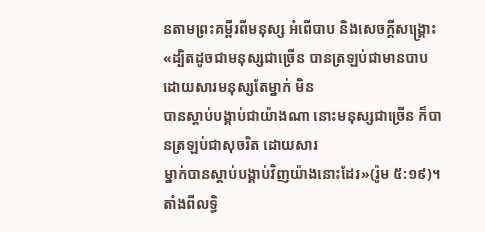នតាមព្រះគម្ពីរពីមនុស្ស អំពើបាប និងសេចក្ដីសង្រ្គោះ
«ដ្បិតដូចជាមនុស្សជាច្រើន បានត្រឡប់ជាមានបាប ដោយសារមនុស្សតែម្នាក់ មិន
បានស្តាប់បង្គាប់ជាយ៉ាងណា នោះមនុស្សជាច្រើន ក៏បានត្រឡប់ជាសុចរិត ដោយសារ
ម្នាក់បានស្តាប់បង្គាប់វិញយ៉ាងនោះដែរ»(រ៉ូម ៥:១៩)។ តាំងពីលទ្ធិ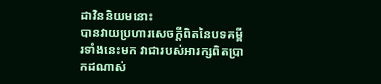ដាវិននិយមនោះ
បានវាយប្រហារសេចក្ដីពិតនៃបទគម្ពីរទាំងនេះមក វាជារបស់អារក្សពិតប្រាកដណាស់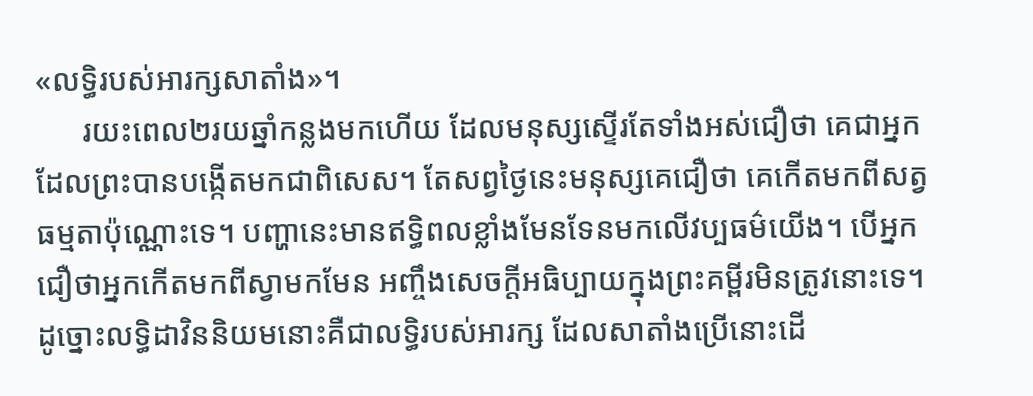«លទ្ធិរបស់អារក្សសាតាំង»។
      រយះពេល២រយឆ្នាំកន្លងមកហើយ ដែលមនុស្សស្ទើរតែទាំងអស់ជឿថា គេជាអ្នក
ដែលព្រះបានបង្កើតមកជាពិសេស។ តែសព្វថ្ងៃនេះមនុស្សគេជឿថា គេកើតមកពីសត្វ
ធម្មតាប៉ុណ្ណោះទេ។ បញ្ហានេះមានឥទ្ធិពលខ្លាំងមែនទែនមកលើវប្បធម៌យើង។ បើអ្នក
ជឿថាអ្នកកើតមកពីស្វាមកមែន អញ្ចឹងសេចក្ដីអធិប្បាយក្នុងព្រះគម្ពីរមិនត្រូវនោះទេ។
ដូច្នោះលទ្ធិដាវិននិយមនោះគឺជាលទ្ធិរបស់អារក្ស ដែលសាតាំងប្រើនោះដើ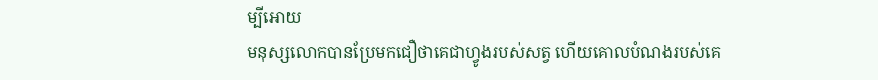ម្បីអោយ
មនុស្សលោកបានប្រែមកជឿថាគេជាហ្វូងរបស់សត្វ ហើយគោលបំណងរបស់គេ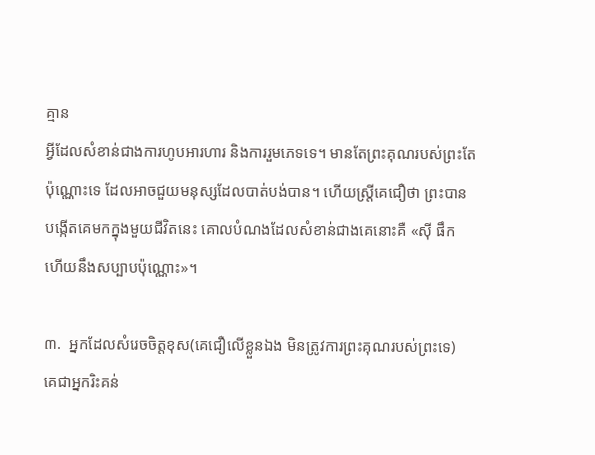គ្មាន
អ្វីដែលសំខាន់ជាងការហូបអារហារ និងការរួមភេទទេ។ មានតែព្រះគុណរបស់ព្រះតែ
ប៉ុណ្ណោះទេ ដែលអាចជួយមនុស្សដែលបាត់បង់បាន។ ហើយស្រ្ដីគេជឿថា ព្រះបាន
បង្កើតគេមកក្នុងមួយជីវិតនេះ គោលបំណងដែលសំខាន់ជាងគេនោះគឺ «ស៊ី ផឹក
ហើយនឹងសប្បាបប៉ុណ្ណោះ»។

៣.  អ្នកដែលសំរេចចិត្តខុស(គេជឿលើខ្លួនឯង មិនត្រូវការព្រះគុណរបស់ព្រះទេ)
គេជាអ្នករិះគន់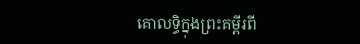គោលទ្ធិក្នុងព្រះគម្ពីរពី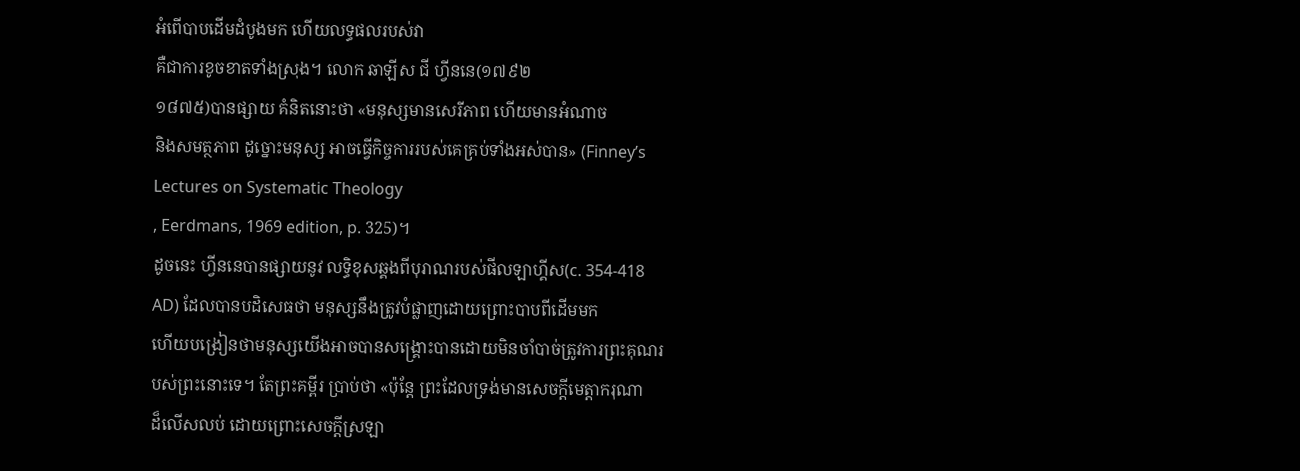អំពើបាបដើមដំបូងមក ហើយលទ្ធផលរបស់វា
គឺជាការខូចខាតទាំងស្រុង។ លោក ឆាឡីស ជី ហ្វីននេ(១៧៩២
១៨៧៥)បានផ្សាយ គំនិតនោះថា «មនុស្សមានសេរីភាព ហើយមានអំណាច
និងសមត្ថភាព ដូច្នោះមនុស្ស អាចធ្វើកិច្ចការរបស់គេគ្រប់ទាំងអស់បាន» (Finney’s
Lectures on Systematic Theology
, Eerdmans, 1969 edition, p. 325)។
ដូចនេះ ហ្វីននេបានផ្សាយនូវ លទ្ធិខុសឆ្គងពីបុរាណរបស់ផីលឡាហ្គីស(c. 354-418
AD) ដែលបានបដិសេធថា មនុស្សនឹងត្រូវបំផ្លាញដោយព្រោះបាបពីដើមមក
ហើយបង្រៀនថាមនុស្សយើងអាចបានសង្រ្គោះបានដោយមិនចាំបាច់ត្រូវការព្រះគុណរ
បស់ព្រះនោះទេ។ តែព្រះគម្ពីរ ប្រាប់ថា «ប៉ុន្តែ ព្រះដែលទ្រង់មានសេចក្តីមេត្តាករុណា
ដ៏លើសលប់ ដោយព្រោះសេចក្តីស្រឡា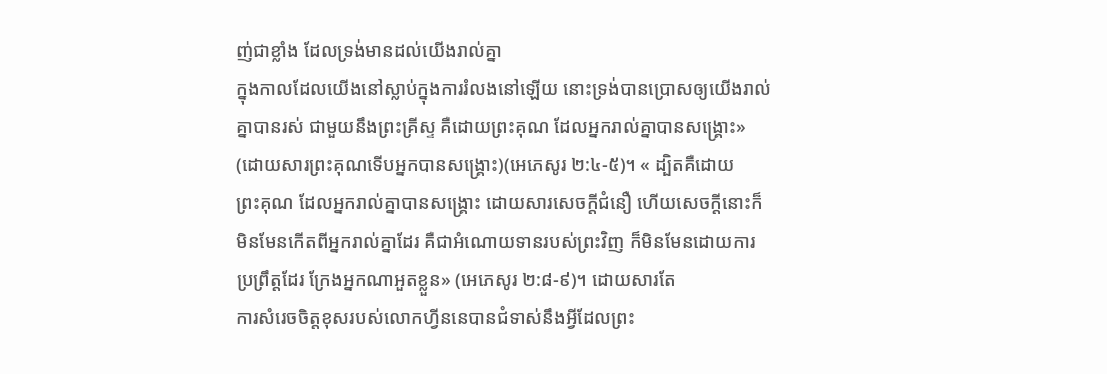ញ់ជាខ្លាំង ដែលទ្រង់មានដល់យើងរាល់គ្នា
ក្នុងកាលដែលយើងនៅស្លាប់ក្នុងការរំលងនៅឡើយ នោះទ្រង់បានប្រោសឲ្យយើងរាល់
គ្នាបានរស់ ជាមួយនឹងព្រះគ្រីស្ទ គឺដោយព្រះគុណ ដែលអ្នករាល់គ្នាបានសង្គ្រោះ»
(ដោយសារព្រះគុណទើបអ្នកបានសង្រ្គោះ)(អេភេសូរ ២:៤-៥)។ « ដ្បិតគឺដោយ
ព្រះគុណ ដែលអ្នករាល់គ្នាបានសង្គ្រោះ ដោយសារសេចក្តីជំនឿ ហើយសេចក្តីនោះក៏
មិនមែនកើតពីអ្នករាល់គ្នាដែរ គឺជាអំណោយទានរបស់ព្រះវិញ ក៏មិនមែនដោយការ
ប្រព្រឹត្តដែរ ក្រែងអ្នកណាអួតខ្លួន» (អេភេសូរ ២:៨-៩)។ ដោយសារតែ
ការសំរេចចិត្តខុសរបស់លោកហ្វីននេបានជំទាស់នឹងអ្វីដែលព្រះ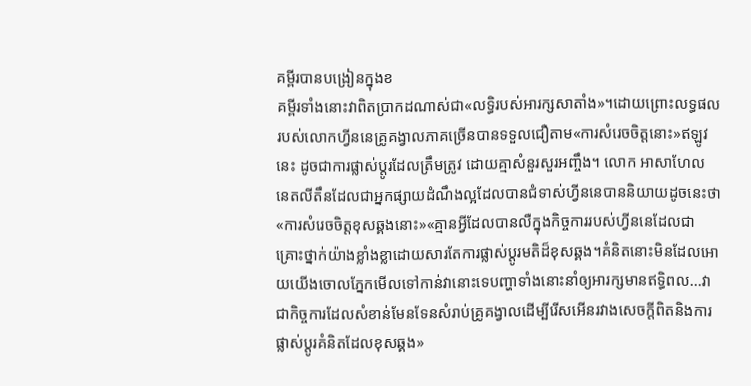គម្ពីរបានបង្រៀនក្នុងខ
គម្ពីរទាំងនោះវាពិតប្រាកដណាស់ជា«លទ្ធិរបស់អារក្សសាតាំង»។ដោយព្រោះលទ្ធផល
របស់លោកហ្វីននេគ្រូគង្វាលភាគច្រើនបានទទួលជឿតាម«ការសំរេចចិត្តនោះ»ឥឡូវ
នេះ ដូចជាការផ្លាស់ប្ដូរដែលត្រឹមត្រូវ ដោយគ្មាសំនួរសួរអញ្ចឹង។ លោក អាសាហែល
នេតលីតឹនដែលជាអ្នកផ្សាយដំណឹងល្អដែលបានជំទាស់ហ្វីននេបាននិយាយដូចនេះថា
«ការសំរេចចិត្តខុសឆ្គងនោះ»«គ្មានអ្វីដែលបានលឺក្នុងកិច្ចការរបស់ហ្វីននេដែលជា
គ្រោះថ្នាក់យ៉ាងខ្លាំងខ្លាដោយសារតែការផ្លាស់ប្ដូរមតិដ៏ខុសឆ្គង។គំនិតនោះមិនដែលអោ
យយើងចោលភ្នែកមើលទៅកាន់វានោះទេបញ្ហាទាំងនោះនាំឲ្យអារក្សមានឥទ្ធិពល...វា
ជាកិច្ចការដែលសំខាន់មែនទែនសំរាប់គ្រូគង្វាលដើម្បីរើសអើនរវាងសេចក្ដីពិតនិងការ
ផ្លាស់ប្ដូរគំនិតដែលខុសឆ្គង»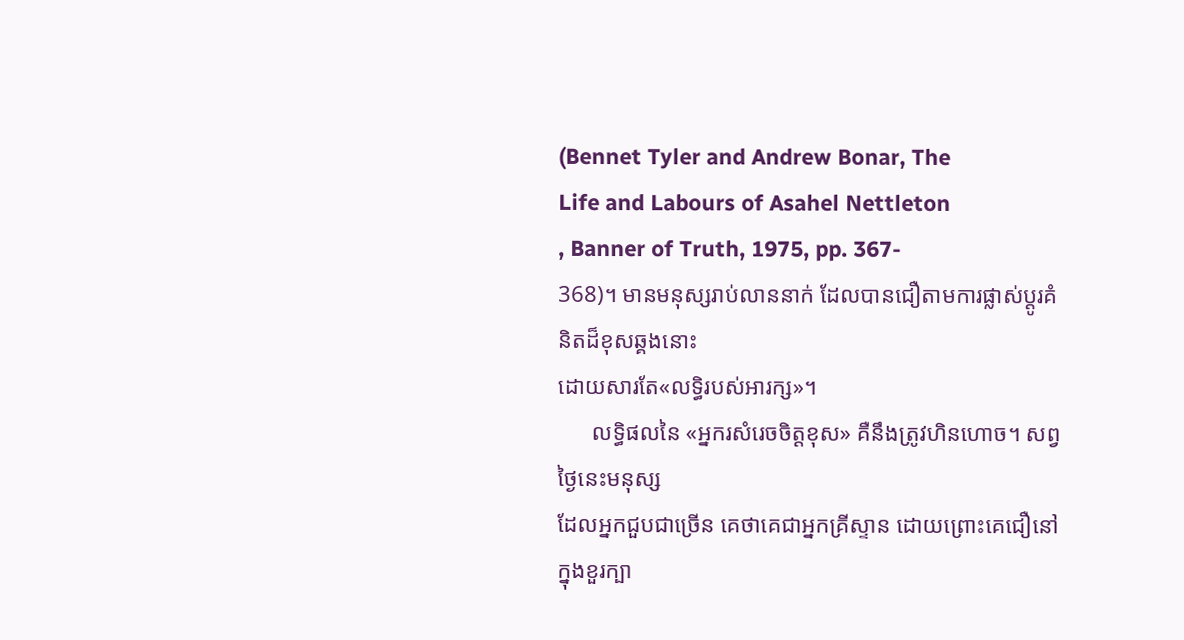(Bennet Tyler and Andrew Bonar, The
Life and Labours of Asahel Nettleton
, Banner of Truth, 1975, pp. 367-
368)។ មានមនុស្សរាប់លាននាក់ ដែលបានជឿតាមការផ្លាស់ប្ដូរគំនិតដ៏ខុសឆ្គងនោះ
ដោយសារតែ«លទ្ធិរបស់អារក្ស»។
      លទ្ធិផលនៃ «អ្នករសំរេចចិត្តខុស» គឺនឹងត្រូវហិនហោច។ សព្វថ្ងៃនេះមនុស្ស
ដែលអ្នកជួបជាច្រើន គេថាគេជាអ្នកគ្រីស្ទាន ដោយព្រោះគេជឿនៅក្នុងខួរក្បា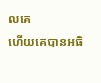លគេ
ហើយគេបានអធិ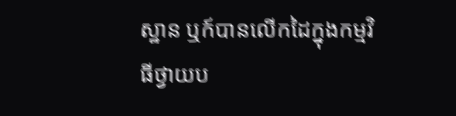ស្ឋាន ឬក៍បានលើកដៃក្នុងកម្មវិធីថ្វាយប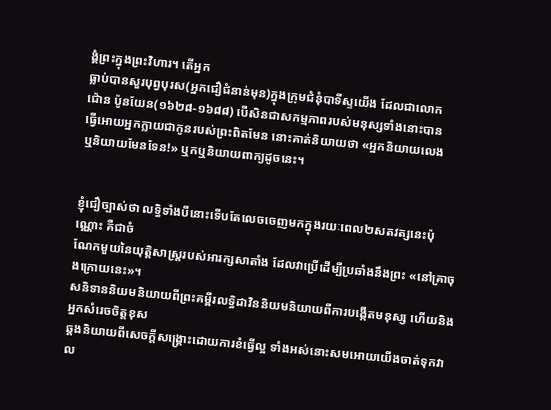ង្គំព្រះក្នុងព្រះវិហារ។ តើអ្នក
ធ្លាប់បានសួរបុព្វបុរស(អ្នកជឿជំនាន់មុន)ក្នុងក្រុមជំនុំបាទីស្ទយើង ដែលជាលោក
ជ៉ោន ប៉ូនយែន(១៦២៨-១៦៨៨) បើសិនជាសកម្មភាពរបស់មនុស្សទាំងនោះបាន
ធ្វើអោយអ្នកក្លាយជាកូនរបស់ព្រះពិតមែន នោះគាត់និយាយថា «អ្នកនិយាយលេង
ឬនិយាយមែនទែន!» ឬកឬនិយាយពាក្យដូចនេះ។


ខ្ញុំជឿច្បាស់ថា លទ្ធិទាំងបីនោះទើបតែលេចចេញមកក្នុងរយៈពេល២សតវត្សនេះប៉ុណ្ណោះ គឺជាចំ
ណែកមួយនៃយុត្តិសាស្រ្ដរបស់អារក្សសាតាំង ដែលវាប្រើដើម្បីប្រឆាំងនឹងព្រះ «នៅគ្រាចុងក្រោយនេះ»។
សនិទាននិយមនិយាយពីព្រះគម្ពីរលទ្ធិដាវិននិយមនិយាយពីការបង្កើតមនុស្ស ហើយនិងអ្នកសំរេចចិត្តខុស
ឆ្គងនិយាយពីសេចក្ដីសង្រ្គោះដោយការខំធ្វើល្អ ទាំងអស់នោះសមអោយយើងចាត់ទុកវាល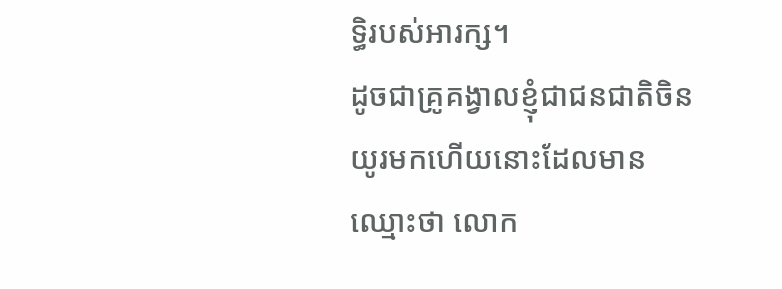ទ្ធិរបស់អារក្ស។
ដូចជាគ្រូគង្វាលខ្ញុំជាជនជាតិចិនយូរមកហើយនោះដែលមានឈ្មោះថា លោក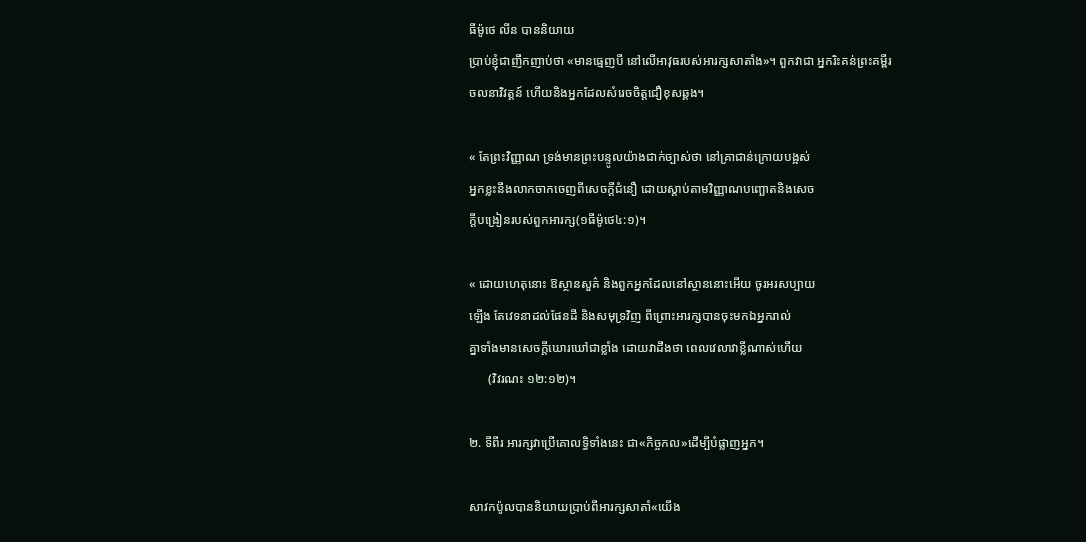ធីម៉ូថេ លីន បាននិយាយ
ប្រាប់ខ្ញុំជាញឹកញាប់ថា «មានធ្មេញបី នៅលើអាវុធរបស់អារក្សសាតាំង»។ ពួកវាជា អ្នករិះគន់ព្រះគម្ពីរ
ចលនាវិវត្តន៍ ហើយនិងអ្នកដែលសំរេចចិត្តជឿខុសឆ្គង។

« តែព្រះវិញ្ញាណ ទ្រង់មានព្រះបន្ទូលយ៉ាងជាក់ច្បាស់ថា នៅគ្រាជាន់ក្រោយបង្អស់
អ្នកខ្លះនឹងលាកចាកចេញពីសេចក្តីជំនឿ ដោយស្តាប់តាមវិញ្ញាណបញ្ឆោតនិងសេច
ក្តីបង្រៀនរបស់ពួកអារក្ស(១ធីម៉ូថេ៤:១)។

« ដោយហេតុនោះ ឱស្ថានសួគ៌ និងពួកអ្នកដែលនៅស្ថាននោះអើយ ចូរអរសប្បាយ
ឡើង តែវេទនាដល់ផែនដី និងសមុទ្រវិញ ពីព្រោះអារក្សបានចុះមកឯអ្នករាល់
គ្នាទាំងមានសេចក្តីឃោរឃៅជាខ្លាំង ដោយវាដឹងថា ពេលវេលាវាខ្លីណាស់ហើយ
      (វិវរណះ ១២:១២)។

២. ទីពីរ អារក្សវាប្រើគោលទ្ធិទាំងនេះ ជា«កិច្ចកល»ដើម្បីបំផ្លាញអ្នក។

សាវកប៉ូលបាននិយាយប្រាប់ពីអារក្សសាតាំ«យើង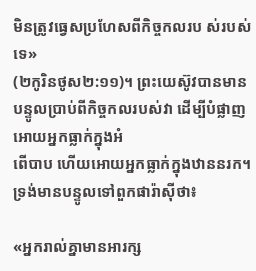មិនត្រូវធ្វេសប្រហែសពីកិច្ចកលរប ស់របស់ទេ»
(២កូរិនថូស២:១១)។ ព្រះយេស៊ូវបានមានបន្ទូលប្រាប់ពីកិច្ចកលរបស់វា ដើម្បីបំផ្លាញអោយអ្នកធ្លាក់ក្នុងអំ
ពើបាប ហើយអោយអ្នកធ្លាក់ក្នុងឋាននរក។ ទ្រង់មានបន្ទូលទៅពួកផារ៉ាស៊ីថា៖

«អ្នករាល់គ្នាមានអារក្ស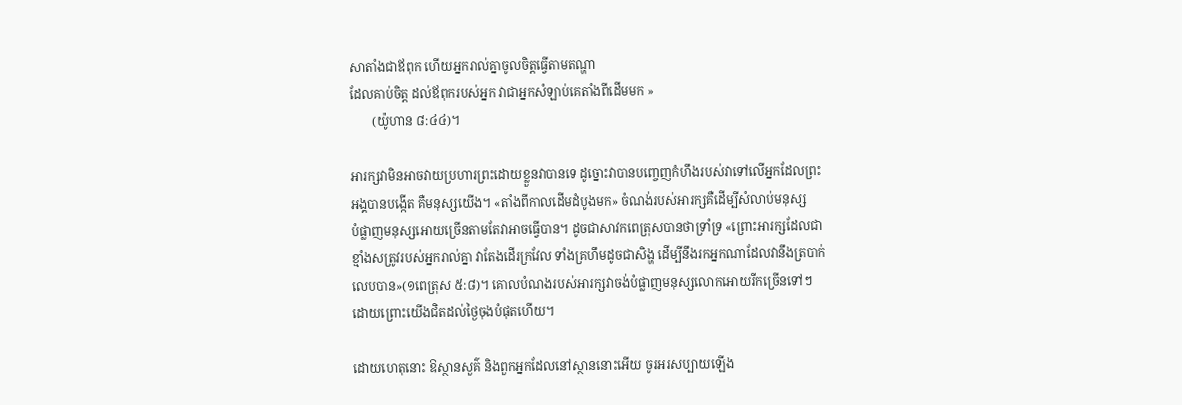សាតាំងជាឪពុក ហើយអ្នករាល់គ្នាចូលចិត្តធ្វើតាមតណ្ហា
ដែលគាប់ចិត្ត ដល់ឪពុករបស់អ្នក វាជាអ្នកសំឡាប់គេតាំងពីដើមមក »
       (យ៉ូហាន ៨:៤៤)។

អារក្សវាមិនអាចវាយប្រហារព្រះដោយខ្លួនវាបានទេ ដូច្នោះវាបានបញ្ចេញកំហឹងរបស់វាទៅលើអ្នកដែលព្រះ
អង្គបានបង្កើត គឺមនុស្សយើង។ «តាំងពីកាលដើមដំបូងមក» ចំណង់របស់អារក្សគឺដើម្បីសំលាប់មនុស្ស
បំផ្លាញមនុស្សអោយច្រើនតាមតែវាអាចធ្វើបាន។ ដូចជាសាវកពេត្រុសបានថាទ្រាំទ្រ «ព្រោះអារក្សដែលជា
ខ្មាំងសត្រូវរបស់អ្នករាល់គ្នា វាតែងដើរក្រវែល ទាំងគ្រហឹមដូចជាសិង្ហ ដើម្បីនឹងរកអ្នកណាដែលវានឹងត្របាក់
លេបបាន»(១ពេត្រុស ៥:៨)។ គោលបំណងរបស់អារក្សវាចង់បំផ្លាញមនុស្សលោកអោយរីកច្រើនទៅៗ
ដោយព្រោះយើងជិតដល់ថ្ងៃចុងបំផុតហើយ។

ដោយហេតុនោះ ឱស្ថានសួគ៌ និងពួកអ្នកដែលនៅស្ថាននោះអើយ ចូរអរសប្បាយឡើង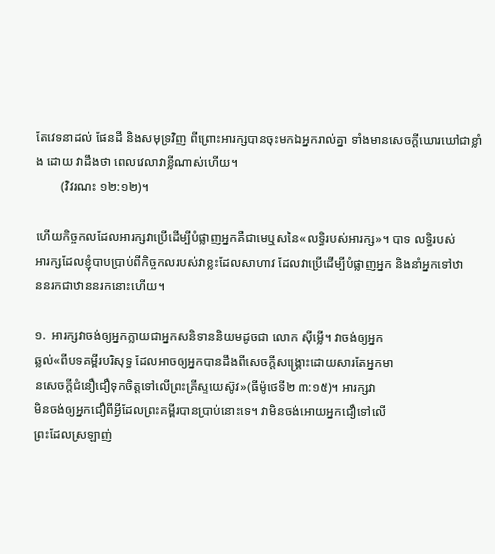តែវេទនាដល់ ផែនដី និងសមុទ្រវិញ ពីព្រោះអារក្សបានចុះមកឯអ្នករាល់គ្នា ទាំងមានសេចក្តីឃោរឃៅជាខ្លាំង ដោយ វាដឹងថា ពេលវេលាវាខ្លីណាស់ហើយ។
        (វិវរណះ ១២:១២)។

ហើយកិច្ចកលដែលអារក្សវាប្រើដើម្បីបំផ្លាញអ្នកគឺជាមេឬសនៃ«លទ្ធិរបស់អារក្ស»។ បាទ លទ្ធិរបស់
អារក្សដែលខ្ញុំបាបប្រាប់ពីកិច្ចកលរបស់វាខ្លះដែលសាហាវ ដែលវាប្រើដើម្បីបំផ្លាញអ្នក និងនាំអ្នកទៅឋា
ននរកជាឋាននរកនោះហើយ។

១.  អារក្សវាចង់ឲ្យអ្នកក្លាយជាអ្នកសនិទាននិយមដូចជា លោក ស៊ីម្លើ។ វាចង់ឲ្យអ្នក
ឆ្លល់«ពីបទគម្ពីរបរិសុទ្ធ ដែលអាចឲ្យអ្នកបានដឹងពីសេចក្ដីសង្រ្គោះដោយសារតែអ្នកមា
នសេចក្ដីជំនឿជឿទុកចិត្តទៅលើព្រះគ្រីស្ទយេស៊ូវ»(ធីម៉ូថេទី២ ៣:១៥)។ អារក្សវា
មិនចង់ឲ្យអ្នកជឿពីអ្វីដែលព្រះគម្ពីរបានប្រាប់នោះទេ។ វាមិនចង់អោយអ្នកជឿទៅលើ
ព្រះដែលស្រឡាញ់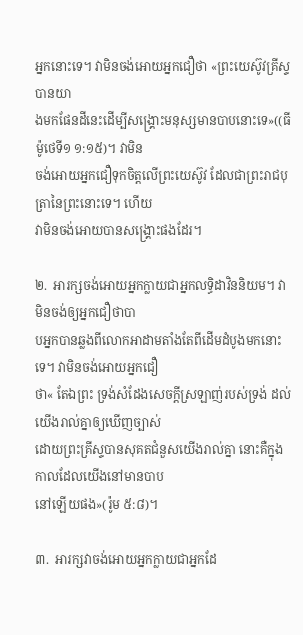អ្នកនោះទេ។ វាមិនចង់អោយអ្នកជឿថា «ព្រះយេស៊ូវគ្រីស្ទបានយា
ងមកផែនដីនេះដើម្បីសង្រ្គោះមនុស្សមានបាបនោះទេ»((ធីម៉ូថេទី១ ១:១៥)។ វាមិន
ចង់អោយអ្នកជឿទុកចិត្ដលើព្រះយេស៊ូវ ដែលជាព្រះរាជបុត្រានៃព្រះនោះទេ។ ហើយ
វាមិនចង់អោយបានសង្រ្គោះផងដែរ។

២.  អារក្សចង់អោយអ្នកក្លាយជាអ្នកលទ្ធិដាវិននិយម។ វាមិនចង់ឲ្យអ្នកជឿថាបា
បអ្នកបានឆ្លងពីលោកអាដាមតាំងតែពីដើមដំបូងមកនោះទេ។ វាមិនចង់អោយអ្នកជឿ
ថា« តែឯព្រះ ទ្រង់សំដែងសេចក្តីស្រឡាញ់របស់ទ្រង់ ដល់យើងរាល់គ្នាឲ្យឃើញច្បាស់
ដោយព្រះគ្រីស្ទបានសុគតជំនួសយើងរាល់គ្នា នោះគឺក្នុងកាលដែលយើងនៅមានបាប
នៅឡើយផង»(រ៉ូម ៥:៨)។

៣.  អារក្សវាចង់អោយអ្នកក្លាយជាអ្នកដែ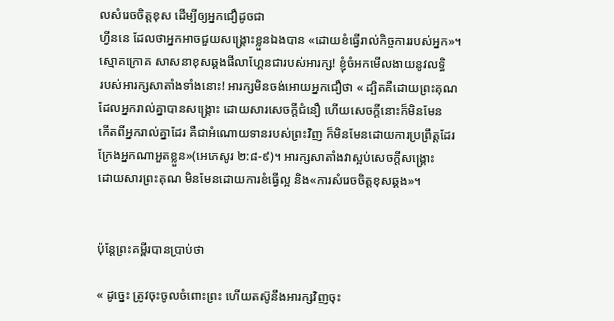លសំរេចចិត្តខុស ដើម្បីឲ្យអ្នកជឿដូចជា
ហ្វីននេ ដែលថាអ្នកអាចជួយសង្រ្គោះខ្លួនឯងបាន «ដោយខំធ្វើរាល់កិច្ចការរបស់អ្នក»។
ស្មោគក្រោគ សាសនាខុសឆ្គងផីលាហ្គែនជារបស់អារក្ស! ខ្ញុំចំអកមើលងាយនូវលទ្ធិ
របស់អារក្សសាតាំងទាំងនោះ! អារក្សមិនចង់អោយអ្នកជឿថា « ដ្បិតគឺដោយព្រះគុណ
ដែលអ្នករាល់គ្នាបានសង្គ្រោះ ដោយសារសេចក្តីជំនឿ ហើយសេចក្តីនោះក៏មិនមែន
កើតពីអ្នករាល់គ្នាដែរ គឺជាអំណោយទានរបស់ព្រះវិញ ក៏មិនមែនដោយការប្រព្រឹត្តដែរ
ក្រែងអ្នកណាអួតខ្លួន»(អេភេសូរ ២:៨-៩)។ អារក្សសាតាំងវាស្អប់សេចក្ដីសង្រ្គោះ
ដោយសារព្រះគុណ មិនមែនដោយការខំធ្វើល្អ និង«ការសំរេចចិត្តខុសឆ្គង»។


ប៉ុន្ដែព្រះគម្ពីរបានប្រាប់ថា

« ដូច្នេះ ត្រូវចុះចូលចំពោះព្រះ ហើយតស៊ូនឹងអារក្សវិញចុះ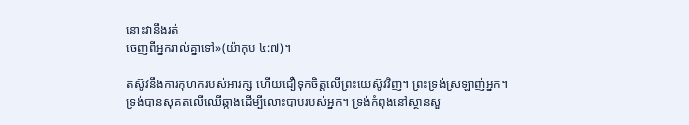នោះវានឹងរត់
ចេញពីអ្នករាល់គ្នាទៅ»(យ៉ាកុប ៤:៧)។

តស៊ូវនឹងការកុហករបស់អារក្ស ហើយជឿទុកចិត្តលើព្រះយេស៊ូវវិញ។ ព្រះទ្រង់ស្រឡាញ់អ្នក។
ទ្រង់បានសុគតលើឈើឆ្កាងដើម្បីលោះបាបរបស់អ្នក។ ទ្រង់កំពុងនៅស្ថានសួ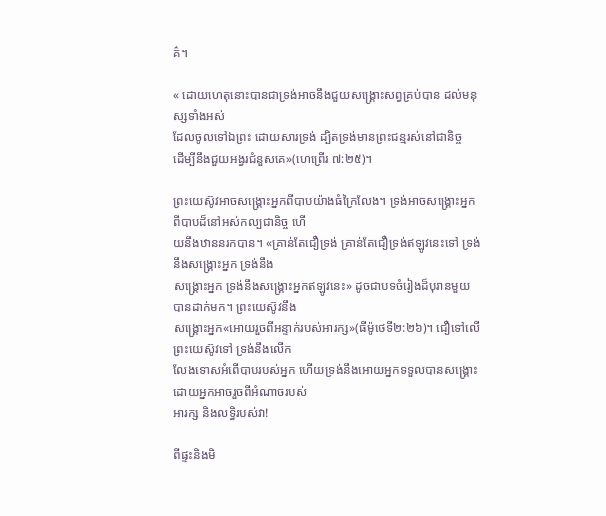គ៌។

« ដោយហេតុនោះបានជាទ្រង់អាចនឹងជួយសង្គ្រោះសព្វគ្រប់បាន ដល់មនុស្សទាំងអស់
ដែលចូលទៅឯព្រះ ដោយសារទ្រង់ ដ្បិតទ្រង់មានព្រះជន្មរស់នៅជានិច្ច
ដើម្បីនឹងជួយអង្វរជំនួសគេ»(ហេព្រើរ ៧:២៥)។

ព្រះយេស៊ូវអាចសង្រ្គោះអ្នកពីបាបយ៉ាងធំក្រៃលែង។ ទ្រង់អាចសង្រ្គោះអ្នកពីបាបដ៏នៅអស់កល្បជានិច្ច ហើ
យនឹងឋាននរកបាន។ «គ្រាន់តែជឿទ្រង់ គ្រាន់តែជឿទ្រង់ឥឡូវនេះទៅ ទ្រង់នឹងសង្រ្គោះអ្នក ទ្រង់នឹង
សង្រ្គោះអ្នក ទ្រង់នឹងសង្រ្គោះអ្នកឥឡូវនេះ» ដូចជាបទចំរៀងដ៏បុរានមួយបានដាក់មក។ ព្រះយេស៊ូវនឹង
សង្រ្គោះអ្នក«អោយរួចពីអន្ទាក់របស់អារក្ស»(ធីម៉ូថេទី២:២៦)។ ជឿទៅលើព្រះយេស៊ូវទៅ ទ្រង់នឹងលើក
លែងទោសអំពើបាបរបស់អ្នក ហើយទ្រង់នឹងអោយអ្នកទទួលបានសង្រ្គោះដោយអ្នកអាចរួចពីអំណាចរបស់
អារក្ស និងលទ្ធិរបស់វា!

ពីផ្ទះនិងមិ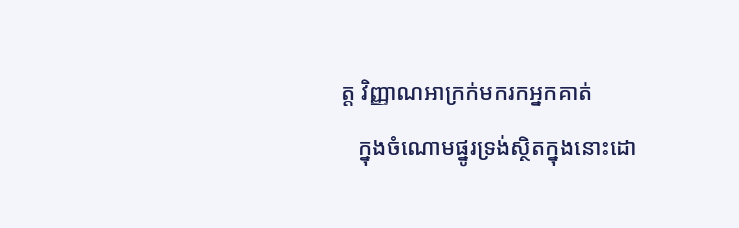ត្ត វិញ្ញាណអាក្រក់មករកអ្នកគាត់
   ក្នុងចំណោមផ្នូរទ្រង់ស្ថិតក្នុងនោះដោ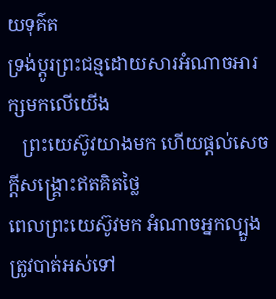យទុគ៌ត
ទ្រង់ប្ដូរព្រះជន្មដោយសារអំណាចអារក្សមកលើយើង
   ព្រះយេស៊ូវយាងមក ហើយផ្ដល់សេចក្ដីសង្រ្គោះឥតគិតថ្លៃ
ពេលព្រះយេស៊ូវមក អំណាចអ្នកល្បួងត្រូវបាត់អស់ទៅ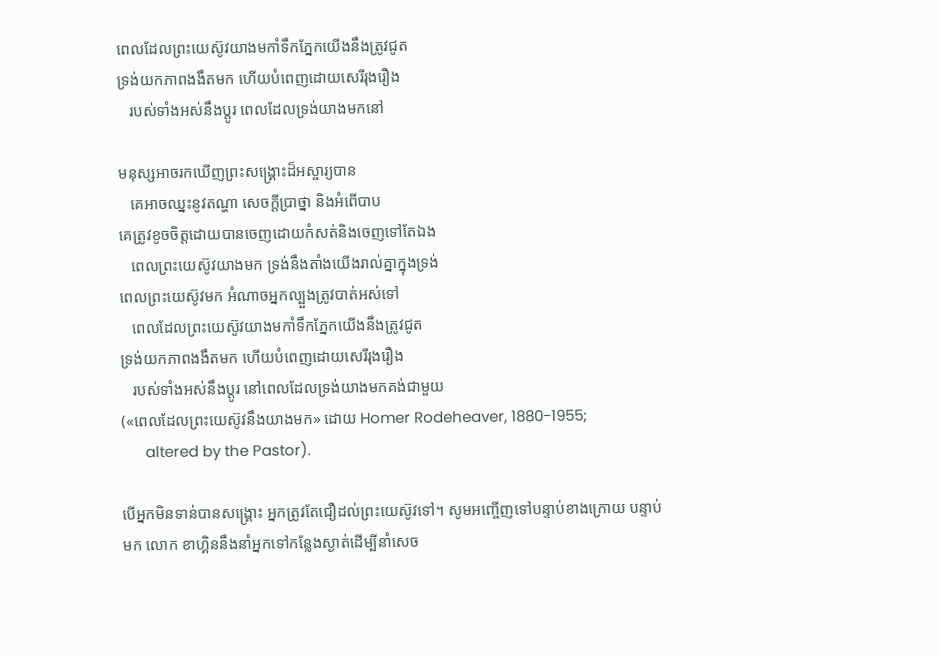ពេលដែលព្រះយេស៊ូវយាងមកាំទឹកភ្នែកយើងនឹងត្រូវជូត
ទ្រង់យកភាពងងឹតមក ហើយបំពេញដោយសេរីរុងរឿង
   របស់ទាំងអស់នឹងប្ដូរ ពេលដែលទ្រង់យាងមកនៅ

មនុស្សអាចរកឃើញព្រះសង្រ្គោះដ៏អស្ចារ្យបាន
   គេអាចឈ្នះនូវតណ្ហា សេចក្ដីប្រាថ្នា និងអំពើបាប
គេត្រូវខូចចិត្តដោយបានចេញដោយកំសត់និងចេញទៅតែឯង
   ពេលព្រះយេស៊ូវយាងមក ទ្រង់នឹងតាំងយើងរាល់គ្នាក្នុងទ្រង់
ពេលព្រះយេស៊ូវមក អំណាចអ្នកល្បួងត្រូវបាត់អស់ទៅ
   ពេលដែលព្រះយេស៊ូវយាងមកាំទឹកភ្នែកយើងនឹងត្រូវជូត
ទ្រង់យកភាពងងឹតមក ហើយបំពេញដោយសេរីរុងរឿង
   របស់ទាំងអស់នឹងប្ដូរ នៅពេលដែលទ្រង់យាងមកគង់ជាមួយ
(«ពេលដែលព្រះយេស៊ូវនឹងយាងមក» ដោយ Homer Rodeheaver, 1880-1955;
      altered by the Pastor).

បើអ្នកមិនទាន់បានសង្រ្គោះ អ្នកត្រូវតែជឿដល់ព្រះយេស៊ូវទៅ។ សូមអញ្ចើញទៅបន្ទាប់ខាងក្រោយ បន្ទាប់
មក លោក ខាហ្គិននឹងនាំអ្នកទៅកន្លែងស្ងាត់ដើម្បីនាំសេច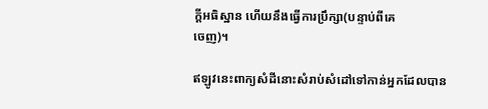ក្ដីអធិស្ឋាន ហើយនឹងធ្វើការប្រឹក្សា(បន្ទាប់ពីគេ
ចេញ)។

ឥឡូវនេះពាក្យសំដីនោះសំរាប់សំដៅទៅកាន់អ្នកដែលបាន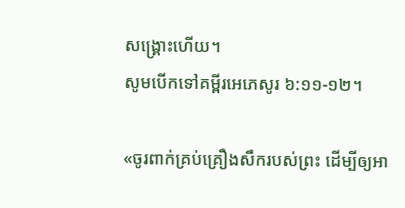សង្រ្គោះហើយ។
សូមបើកទៅគម្ពីរអេភេសូរ ៦:១១-១២។

«ចូរពាក់គ្រប់គ្រឿងសឹករបស់ព្រះ ដើម្បីឲ្យអា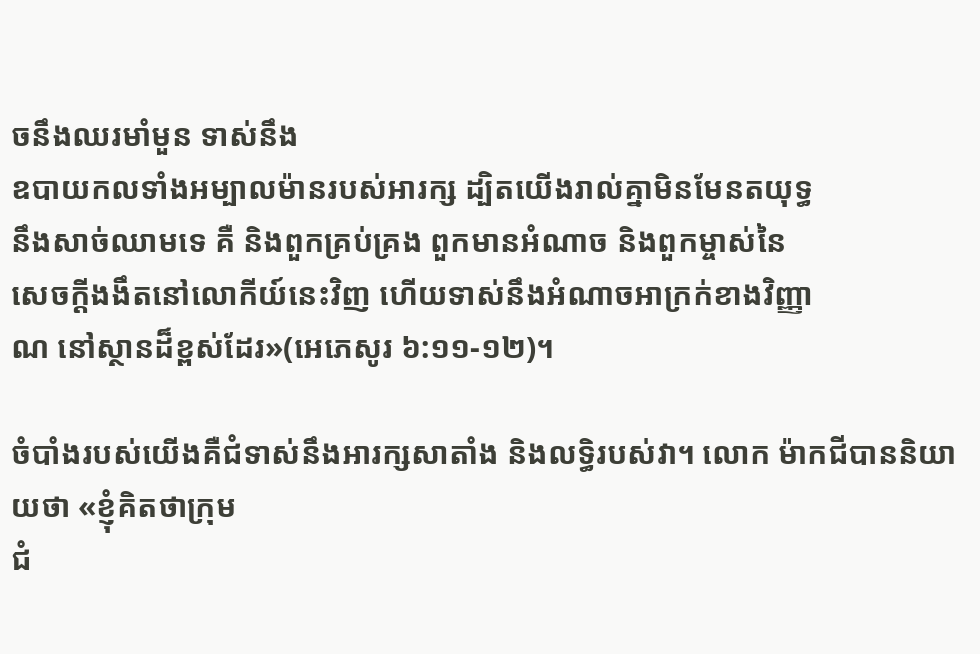ចនឹងឈរមាំមួន ទាស់នឹង
ឧបាយកលទាំងអម្បាលម៉ានរបស់អារក្ស ដ្បិតយើងរាល់គ្នាមិនមែនតយុទ្ធ
នឹងសាច់ឈាមទេ គឺ និងពួកគ្រប់គ្រង ពួកមានអំណាច និងពួកម្ចាស់នៃ
សេចក្តីងងឹតនៅលោកីយ៍នេះវិញ ហើយទាស់នឹងអំណាចអាក្រក់ខាងវិញ្ញា
ណ នៅស្ថានដ៏ខ្ពស់ដែរ»(អេភេសូរ ៦:១១-១២)។

ចំបាំងរបស់យើងគឺជំទាស់នឹងអារក្សសាតាំង និងលទ្ធិរបស់វា។ លោក ម៉ាកជីបាននិយាយថា «ខ្ញុំគិតថាក្រុម
ជំ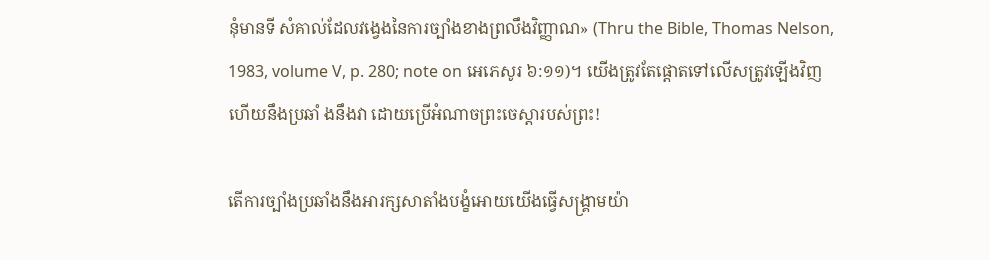នុំមានទី សំគាល់ដែលវង្វេងនៃការច្បាំងខាងព្រលឹងវិញ្ញាណ» (Thru the Bible, Thomas Nelson,
1983, volume V, p. 280; note on អេភេសូរ ៦:១១)។ យើងត្រូវតែផ្ដោតទៅលើសត្រូវឡើងវិញ
ហើយនឹងប្រឆាំ ងនឹងវា ដោយប្រើអំណាចព្រះចេស្ដារបស់ព្រះ!

តើការច្បាំងប្រឆាំងនឹងអារក្សសាតាំងបង្ខំអោយយើងធ្វើសង្រ្គាមយ៉ា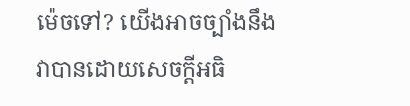ម៉េចទៅ? យើងអាចច្បាំងនឹង
វាបានដោយសេចក្ដីអធិ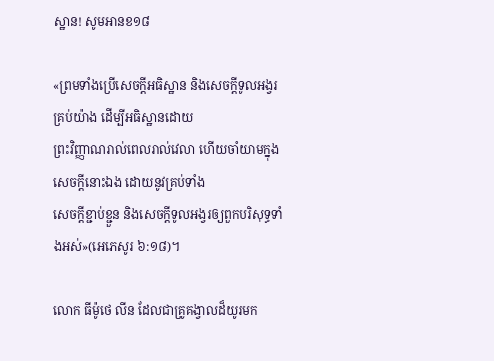ស្ឋាន! សូមអានខ១៨

«ព្រមទាំងប្រើសេចក្តីអធិស្ឋាន និងសេចក្តីទូលអង្វរគ្រប់យ៉ាង ដើម្បីអធិស្ឋានដោយ
ព្រះវិញ្ញាណរាល់ពេលរាល់វេលា ហើយចាំយាមក្នុងសេចក្តីនោះឯង ដោយនូវគ្រប់ទាំង
សេចក្តីខ្ជាប់ខ្ជួន និងសេចក្តីទូលអង្វរឲ្យពួកបរិសុទ្ធទាំងអស់»(អេភេសូរ ៦:១៨)។

លោក ធីម៉ូថេ លីន ដែលជាគ្រូគង្វាលដ៏យូរមក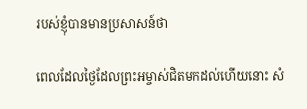របស់ខ្ញុំបានមានប្រសាសន៍ថា

ពេលដែលថ្ងៃដែលព្រះអម្ចាស់ជិតមកដល់ហើយនោះ សំ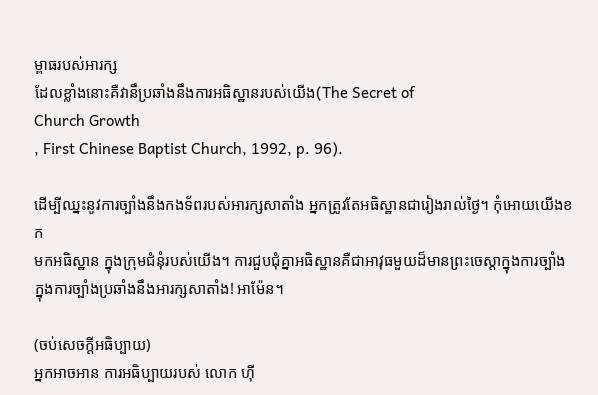ម្ពាធរបស់អារក្ស
ដែលខ្លាំងនោះគឺវានឹប្រឆាំងនឹងការអធិស្ឋានរបស់យើង(The Secret of
Church Growth
, First Chinese Baptist Church, 1992, p. 96).

ដើម្បីឈ្នះនូវការច្បាំងនឹងកងទ័ពរបស់អារក្សសាតាំង អ្នកត្រូវតែអធិស្ឋានជារៀងរាល់ថ្ងៃ។ កុំអោយយើងខក
មកអធិស្ឋាន ក្នុងក្រុមជំនុំរបស់យើង។ ការជួបជុំគ្នាអធិស្ឋានគឺជាអាវុធមួយដ៏មានព្រះចេស្ដាក្នុងការច្បាំង
ក្នុងការច្បាំងប្រឆាំងនឹងអារក្សសាតាំង! អាម៉ែន។

(ចប់សេចក្ដីអធិប្បាយ)
អ្នកអាចអាន ការអធិប្បាយរបស់ លោក ហ៊ី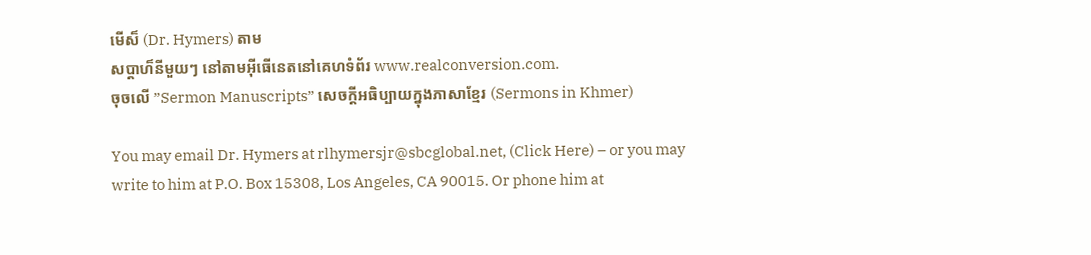មើស៏ (Dr. Hymers) តាម
សប្ដាហ៏នីមួយៗ នៅតាមអ៊ីធើនេតនៅគេហទំព័រ www.realconversion.com.
ចុចលើ ”Sermon Manuscripts” សេចក្ដីអធិប្បាយក្នុងភាសាខ្មែរ (Sermons in Khmer)

You may email Dr. Hymers at rlhymersjr@sbcglobal.net, (Click Here) – or you may
write to him at P.O. Box 15308, Los Angeles, CA 90015. Or phone him at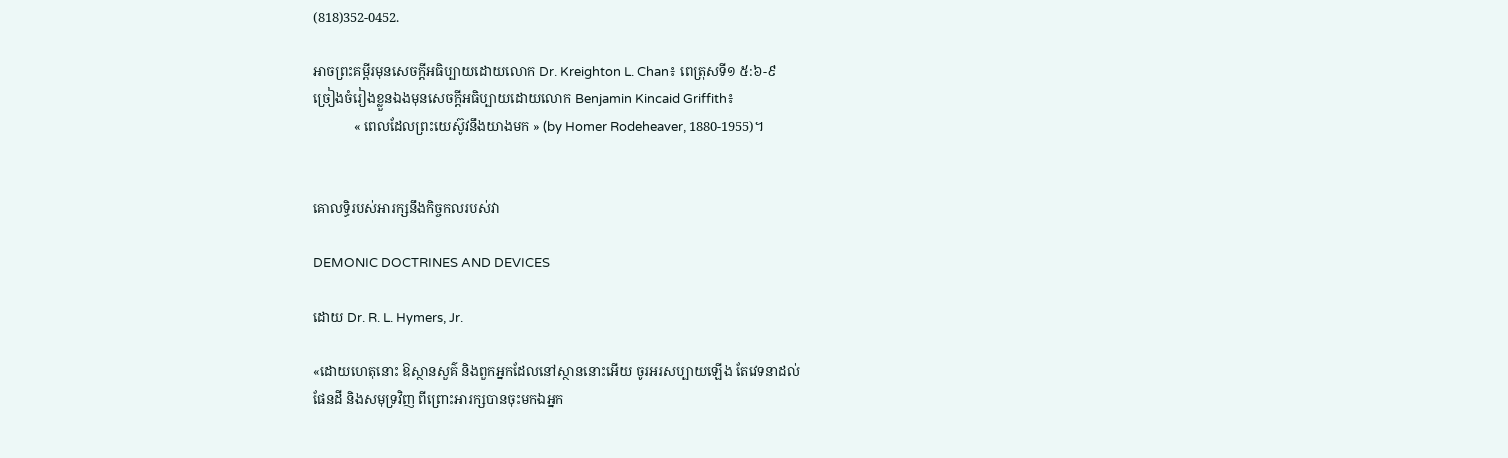(818)352-0452.

អាចព្រះគម្ពីរមុនសេចក្ដីអធិប្បាយដោយលោក Dr. Kreighton L. Chan៖ ពេត្រុសទី១ ៥:៦-៩
ច្រៀងចំរៀងខ្លួនឯងមុនសេចក្ដីអធិប្បាយដោយលោក Benjamin Kincaid Griffith៖
            « ពេលដែលព្រះយេស៊ូវនឹងយាងមក » (by Homer Rodeheaver, 1880-1955)។


គោលទ្ធិរបស់អារក្សនឹងកិច្ចកលរបស់វា

DEMONIC DOCTRINES AND DEVICES

ដោយ Dr. R. L. Hymers, Jr.

«ដោយហេតុនោះ ឱស្ថានសួគ៌ និងពួកអ្នកដែលនៅស្ថាននោះអើយ ចូរអរសប្បាយឡើង តែវេទនាដល់
ផែនដី និងសមុទ្រវិញ ពីព្រោះអារក្សបានចុះមកឯអ្នក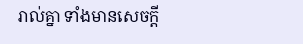រាល់គ្នា ទាំងមានសេចក្តី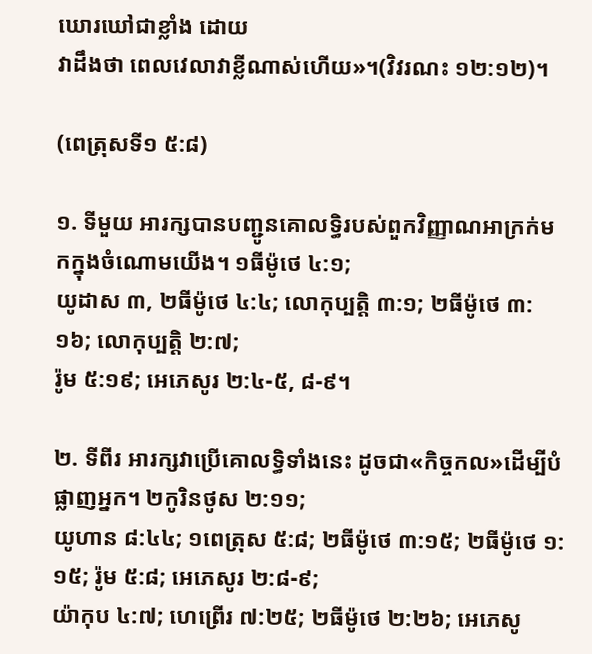ឃោរឃៅជាខ្លាំង ដោយ
វាដឹងថា ពេលវេលាវាខ្លីណាស់ហើយ»។(វិវរណះ ១២:១២)។

(ពេត្រុសទី១ ៥:៨)

១. ទីមួយ អារក្សបានបញ្ជូនគោលទ្ធិរបស់ពួកវិញ្ញាណអាក្រក់មកក្នុងចំណោមយើង។ ១ធីម៉ូថេ ៤:១;
យូដាស ៣, ២ធីម៉ូថេ ៤:៤; លោកុប្បតិ្ដ ៣:១; ២ធីម៉ូថេ ៣:១៦; លោកុប្បតិ្ដ ២:៧;
រ៉ូម ៥:១៩; អេភេសូរ ២:៤-៥, ៨-៩។

២. ទីពីរ អារក្សវាប្រើគោលទ្ធិទាំងនេះ ដូចជា«កិច្ចកល»ដើម្បីបំផ្លាញអ្នក។ ២កូរិនថូស ២:១១;
យូហាន ៨:៤៤; ១ពេត្រុស ៥:៨; ២ធីម៉ូថេ ៣:១៥; ២ធីម៉ូថេ ១:១៥; រ៉ូម ៥:៨; អេភេសូរ ២:៨-៩;
យ៉ាកុប ៤:៧; ហេព្រើរ ៧:២៥; ២ធីម៉ូថេ ២:២៦; អេភេសូ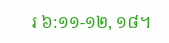រ ៦:១១-១២, ១៨។